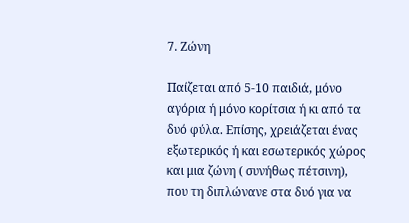7. Ζώνη

Παίζεται από 5-10 παιδιά, μόνο αγόρια ή μόνο κορίτσια ή κι από τα δυό φύλα. Επίσης, χρειάζεται ένας εξωτερικός ή και εσωτερικός χώρος και μια ζώνη ( συνήθως πέτσινη), που τη διπλώνανε στα δυό για να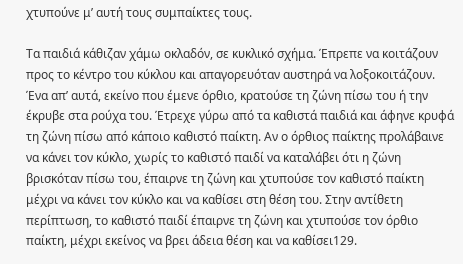χτυπούνε μ’ αυτή τους συμπαίκτες τους.

Τα παιδιά κάθιζαν χάμω οκλαδόν, σε κυκλικό σχήμα. Έπρεπε να κοιτάζουν προς το κέντρο του κύκλου και απαγορευόταν αυστηρά να λοξοκοιτάζουν. Ένα απ’ αυτά, εκείνο που έμενε όρθιο, κρατούσε τη ζώνη πίσω του ή την έκρυβε στα ρούχα του. Έτρεχε γύρω από τα καθιστά παιδιά και άφηνε κρυφά τη ζώνη πίσω από κάποιο καθιστό παίκτη. Αν ο όρθιος παίκτης προλάβαινε να κάνει τον κύκλο, χωρίς το καθιστό παιδί να καταλάβει ότι η ζώνη βρισκόταν πίσω του, έπαιρνε τη ζώνη και χτυπούσε τον καθιστό παίκτη μέχρι να κάνει τον κύκλο και να καθίσει στη θέση του. Στην αντίθετη περίπτωση, το καθιστό παιδί έπαιρνε τη ζώνη και χτυπούσε τον όρθιο παίκτη, μέχρι εκείνος να βρει άδεια θέση και να καθίσει129.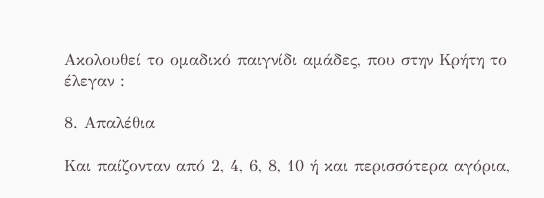Ακολουθεί το ομαδικό παιγνίδι αμάδες, που στην Κρήτη το έλεγαν :

8. Απαλέθια

Και παίζονταν από 2, 4, 6, 8, 10 ή και περισσότερα αγόρια,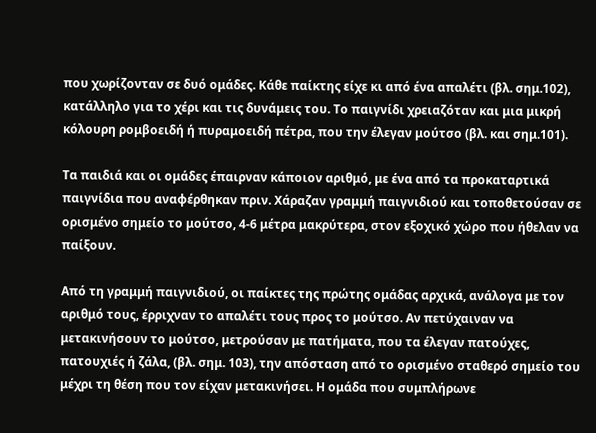που χωρίζονταν σε δυό ομάδες. Κάθε παίκτης είχε κι από ένα απαλέτι (βλ. σημ.102), κατάλληλο για το χέρι και τις δυνάμεις του. Το παιγνίδι χρειαζόταν και μια μικρή κόλουρη ρομβοειδή ή πυραμοειδή πέτρα, που την έλεγαν μούτσο (βλ. και σημ.101).

Τα παιδιά και οι ομάδες έπαιρναν κάποιον αριθμό, με ένα από τα προκαταρτικά παιγνίδια που αναφέρθηκαν πριν. Χάραζαν γραμμή παιγνιδιού και τοποθετούσαν σε ορισμένο σημείο το μούτσο, 4-6 μέτρα μακρύτερα, στον εξοχικό χώρο που ήθελαν να παίξουν.

Από τη γραμμή παιγνιδιού, οι παίκτες της πρώτης ομάδας αρχικά, ανάλογα με τον αριθμό τους, έρριχναν το απαλέτι τους προς το μούτσο. Αν πετύχαιναν να μετακινήσουν το μούτσο, μετρούσαν με πατήματα, που τα έλεγαν πατούχες, πατουχιές ή ζάλα, (βλ. σημ. 103), την απόσταση από το ορισμένο σταθερό σημείο του μέχρι τη θέση που τον είχαν μετακινήσει. Η ομάδα που συμπλήρωνε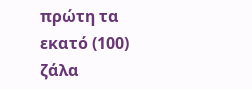πρώτη τα εκατό (100) ζάλα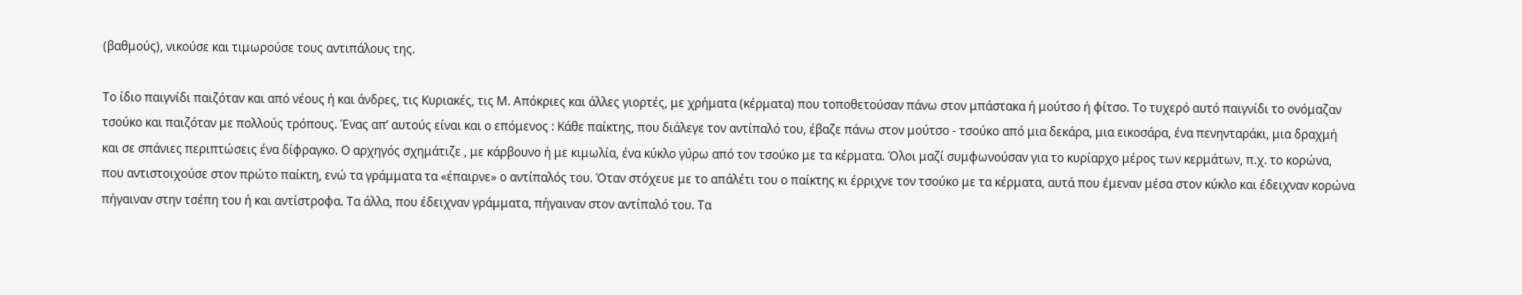(βαθμούς), νικούσε και τιμωρούσε τους αντιπάλους της.

Το ίδιο παιγνίδι παιζόταν και από νέους ή και άνδρες, τις Κυριακές, τις Μ. Απόκριες και άλλες γιορτές, με χρήματα (κέρματα) που τοποθετούσαν πάνω στον μπάστακα ή μούτσο ή φίτσο. Το τυχερό αυτό παιγνίδι το ονόμαζαν τσούκο και παιζόταν με πολλούς τρόπους. Ένας απ’ αυτούς είναι και ο επόμενος : Κάθε παίκτης, που διάλεγε τον αντίπαλό του, έβαζε πάνω στον μούτσο - τσούκο από μια δεκάρα, μια εικοσάρα, ένα πενηνταράκι, μια δραχμή και σε σπάνιες περιπτώσεις ένα δίφραγκο. Ο αρχηγός σχημάτιζε , με κάρβουνο ή με κιμωλία, ένα κύκλο γύρω από τον τσούκο με τα κέρματα. Όλοι μαζί συμφωνούσαν για το κυρίαρχο μέρος των κερμάτων, π.χ. το κορώνα, που αντιστοιχούσε στον πρώτο παίκτη, ενώ τα γράμματα τα «έπαιρνε» ο αντίπαλός του. Όταν στόχευε με το απάλέτι του ο παίκτης κι έρριχνε τον τσούκο με τα κέρματα, αυτά που έμεναν μέσα στον κύκλο και έδειχναν κορώνα πήγαιναν στην τσέπη του ή και αντίστροφα. Τα άλλα, που έδειχναν γράμματα, πήγαιναν στον αντίπαλό του. Τα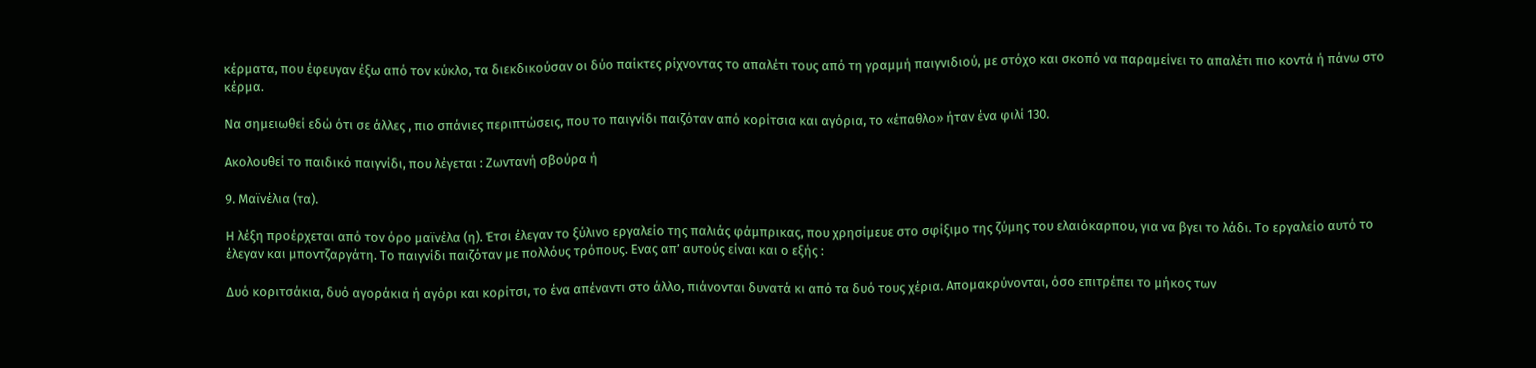κέρματα, που έφευγαν έξω από τον κύκλο, τα διεκδικούσαν οι δύο παίκτες ρίχνοντας το απαλέτι τους από τη γραμμή παιγνιδιού, με στόχο και σκοπό να παραμείνει το απαλέτι πιο κοντά ή πάνω στο κέρμα.

Να σημειωθεί εδώ ότι σε άλλες , πιο σπάνιες περιπτώσεις, που το παιγνίδι παιζόταν από κορίτσια και αγόρια, το «έπαθλο» ήταν ένα φιλί 130.

Ακολουθεί το παιδικό παιγνίδι, που λέγεται : Ζωντανή σβούρα ή

9. Μαϊνέλια (τα).

Η λέξη προέρχεται από τον όρο μαϊνέλα (η). Έτσι έλεγαν το ξύλινο εργαλείο της παλιάς φάμπρικας, που χρησίμευε στο σφίξιμο της ζύμης του ελαιόκαρπου, για να βγει το λάδι. Το εργαλείο αυτό το έλεγαν και μποντζαργάτη. Το παιγνίδι παιζόταν με πολλόυς τρόπους. Eνας απ’ αυτούς είναι και ο εξής :

Δυό κοριτσάκια, δυό αγοράκια ή αγόρι και κορίτσι, το ένα απέναντι στο άλλο, πιάνονται δυνατά κι από τα δυό τους χέρια. Απομακρύνονται, όσο επιτρέπει το μήκος των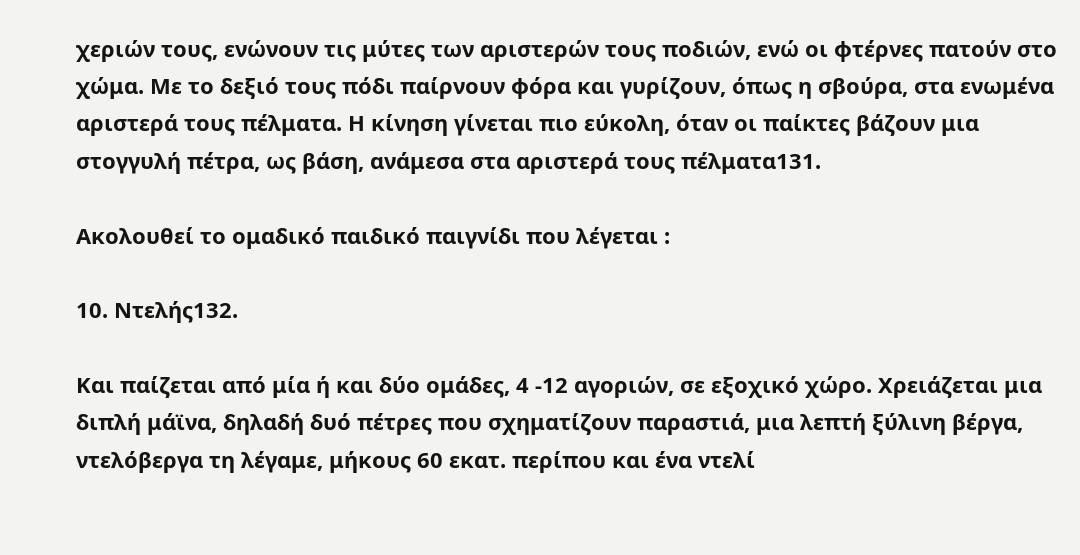χεριών τους, ενώνουν τις μύτες των αριστερών τους ποδιών, ενώ οι φτέρνες πατούν στο χώμα. Με το δεξιό τους πόδι παίρνουν φόρα και γυρίζουν, όπως η σβούρα, στα ενωμένα αριστερά τους πέλματα. Η κίνηση γίνεται πιο εύκολη, όταν οι παίκτες βάζουν μια στογγυλή πέτρα, ως βάση, ανάμεσα στα αριστερά τους πέλματα131.

Ακολουθεί το ομαδικό παιδικό παιγνίδι που λέγεται :

10. Ντελής132.

Και παίζεται από μία ή και δύο ομάδες, 4 -12 αγοριών, σε εξοχικό χώρο. Χρειάζεται μια διπλή μάϊνα, δηλαδή δυό πέτρες που σχηματίζουν παραστιά, μια λεπτή ξύλινη βέργα, ντελόβεργα τη λέγαμε, μήκους 60 εκατ. περίπου και ένα ντελί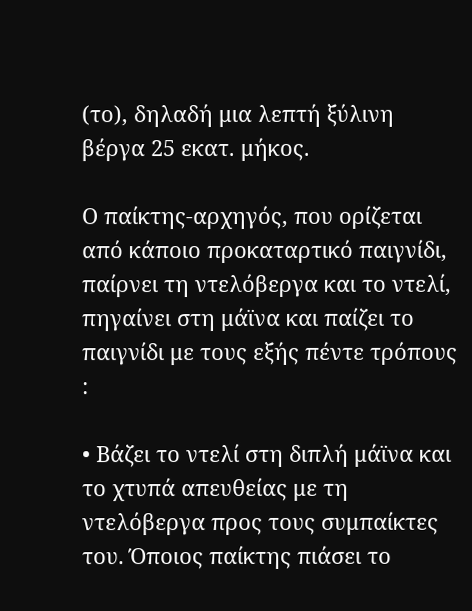(το), δηλαδή μια λεπτή ξύλινη βέργα 25 εκατ. μήκος.

Ο παίκτης-αρχηγός, που ορίζεται από κάποιο προκαταρτικό παιγνίδι, παίρνει τη ντελόβεργα και το ντελί, πηγαίνει στη μάϊνα και παίζει το παιγνίδι με τους εξής πέντε τρόπους :

• Βάζει το ντελί στη διπλή μάϊνα και το χτυπά απευθείας με τη ντελόβεργα προς τους συμπαίκτες του. Όποιος παίκτης πιάσει το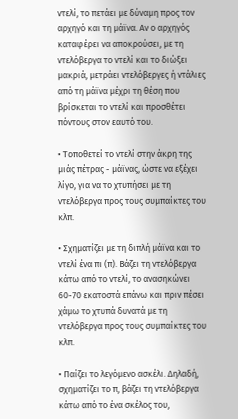ντελί, το πετάει με δύναμη προς τον αρχηγό και τη μάϊνα. Αν ο αρχηγός καταφέρει να αποκρούσει, με τη ντελόβεργα το ντελί και το διώξει μακριά, μετράει ντελόβεργες ή ντάλιες από τη μάϊνα μέχρι τη θέση που βρίσκεται το ντελί και προσθέτει πόντους στον εαυτό του.

• Τοποθετεί το ντελί στην άκρη της μιάς πέτρας - μάϊνας, ώστε να εξέχει λίγο, για να το χτυπήσει με τη ντελόβεργα προς τους συμπαίκτες του κλπ.

• Σχηματίζει με τη διπλή μάϊνα και το ντελί ένα πι (π). Βάζει τη ντελόβεργα κάτω από το ντελί, το ανασηκώνει 60-70 εκατοστά επάνω και πριν πέσει χάμω το χτυπά δυνατά με τη ντελόβεργα προς τους συμπαίκτες του κλπ.

• Παίζει το λεγόμενο ασκέλι. Δηλαδή, σχηματίζει το π, βάζει τη ντελόβεργα κάτω από το ένα σκέλος του,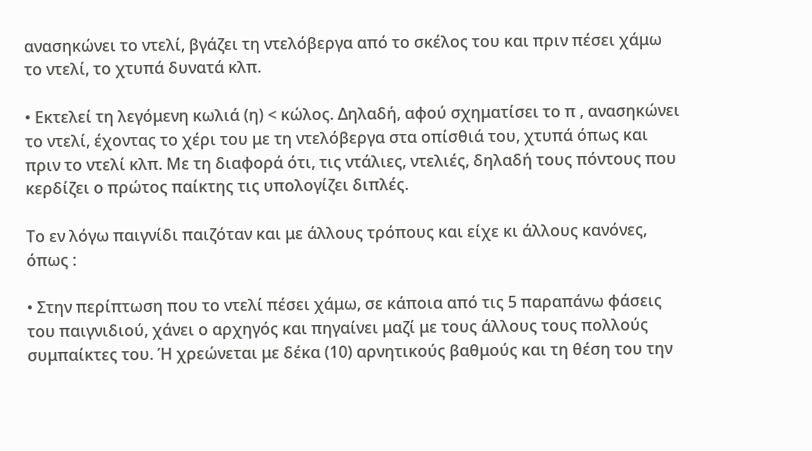ανασηκώνει το ντελί, βγάζει τη ντελόβεργα από το σκέλος του και πριν πέσει χάμω το ντελί, το χτυπά δυνατά κλπ.

• Εκτελεί τη λεγόμενη κωλιά (η) < κώλος. Δηλαδή, αφού σχηματίσει το π , ανασηκώνει το ντελί, έχοντας το χέρι του με τη ντελόβεργα στα οπίσθιά του, χτυπά όπως και πριν το ντελί κλπ. Με τη διαφορά ότι, τις ντάλιες, ντελιές, δηλαδή τους πόντους που κερδίζει ο πρώτος παίκτης τις υπολογίζει διπλές.

Το εν λόγω παιγνίδι παιζόταν και με άλλους τρόπους και είχε κι άλλους κανόνες, όπως :

• Στην περίπτωση που το ντελί πέσει χάμω, σε κάποια από τις 5 παραπάνω φάσεις του παιγνιδιού, χάνει ο αρχηγός και πηγαίνει μαζί με τους άλλους τους πολλούς συμπαίκτες του. Ή χρεώνεται με δέκα (10) αρνητικούς βαθμούς και τη θέση του την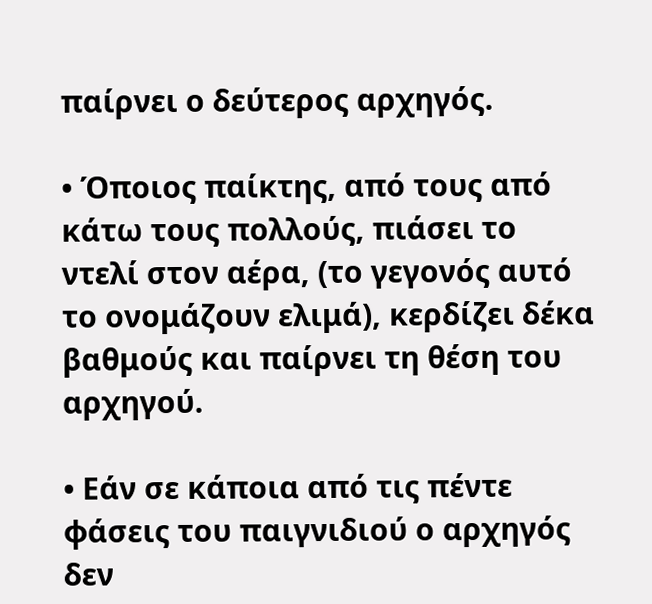παίρνει ο δεύτερος αρχηγός.

• Όποιος παίκτης, από τους από κάτω τους πολλούς, πιάσει το ντελί στον αέρα, (το γεγονός αυτό το ονομάζουν ελιμά), κερδίζει δέκα βαθμούς και παίρνει τη θέση του αρχηγού.

• Εάν σε κάποια από τις πέντε φάσεις του παιγνιδιού ο αρχηγός δεν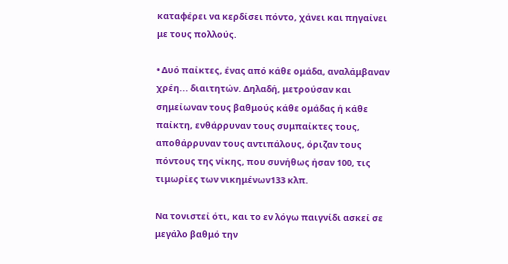καταφέρει να κερδίσει πόντο, χάνει και πηγαίνει με τους πολλούς.

• Δυό παίκτες, ένας από κάθε ομάδα, αναλάμβαναν χρέη... διαιτητών. Δηλαδή, μετρούσαν και σημείωναν τους βαθμούς κάθε ομάδας ή κάθε παίκτη, ενθάρρυναν τους συμπαίκτες τους, αποθάρρυναν τους αντιπάλους, όριζαν τους πόντους της νίκης, που συνήθως ήσαν 100, τις τιμωρίες των νικημένων133 κλπ.

Να τονιστεί ότι, και το εν λόγω παιγνίδι ασκεί σε μεγάλο βαθμό την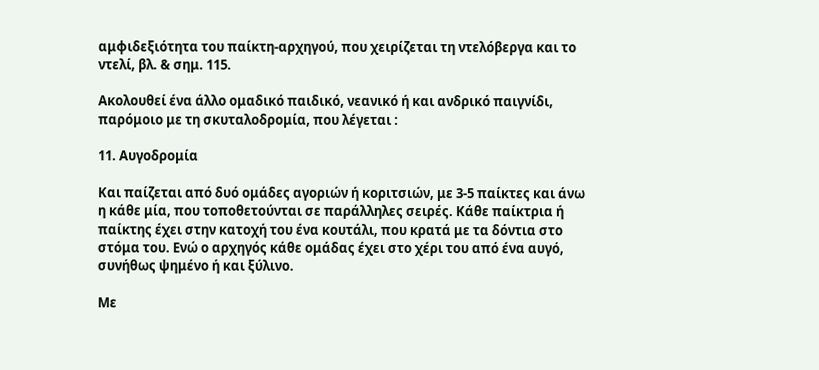αμφιδεξιότητα του παίκτη-αρχηγού, που χειρίζεται τη ντελόβεργα και το ντελί, βλ. & σημ. 115.

Ακολουθεί ένα άλλο ομαδικό παιδικό, νεανικό ή και ανδρικό παιγνίδι, παρόμοιο με τη σκυταλοδρομία, που λέγεται :

11. Αυγοδρομία

Και παίζεται από δυό ομάδες αγοριών ή κοριτσιών, με 3-5 παίκτες και άνω η κάθε μία, που τοποθετούνται σε παράλληλες σειρές. Κάθε παίκτρια ή παίκτης έχει στην κατοχή του ένα κουτάλι, που κρατά με τα δόντια στο στόμα του. Ενώ ο αρχηγός κάθε ομάδας έχει στο χέρι του από ένα αυγό, συνήθως ψημένο ή και ξύλινο.

Με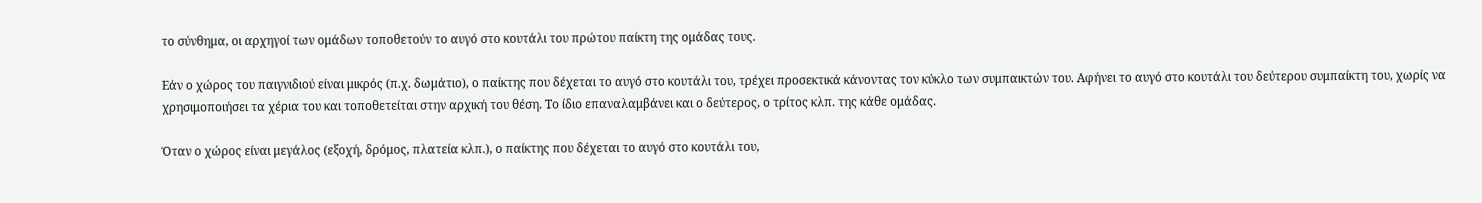το σύνθημα, οι αρχηγοί των ομάδων τοποθετούν το αυγό στο κουτάλι του πρώτου παίκτη της ομάδας τους.

Εάν ο χώρος του παιγνιδιού είναι μικρός (π.χ. δωμάτιο), ο παίκτης που δέχεται το αυγό στο κουτάλι του, τρέχει προσεκτικά κάνοντας τον κύκλο των συμπαικτών του. Αφήνει το αυγό στο κουτάλι του δεύτερου συμπαίκτη του, χωρίς να χρησιμοποιήσει τα χέρια του και τοποθετείται στην αρχική του θέση. Το ίδιο επαναλαμβάνει και ο δεύτερος, ο τρίτος κλπ. της κάθε ομάδας.

Όταν ο χώρος είναι μεγάλος (εξοχή, δρόμος, πλατεία κλπ.), ο παίκτης που δέχεται το αυγό στο κουτάλι του,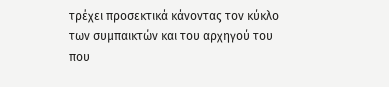τρέχει προσεκτικά κάνοντας τον κύκλο των συμπαικτών και του αρχηγού του που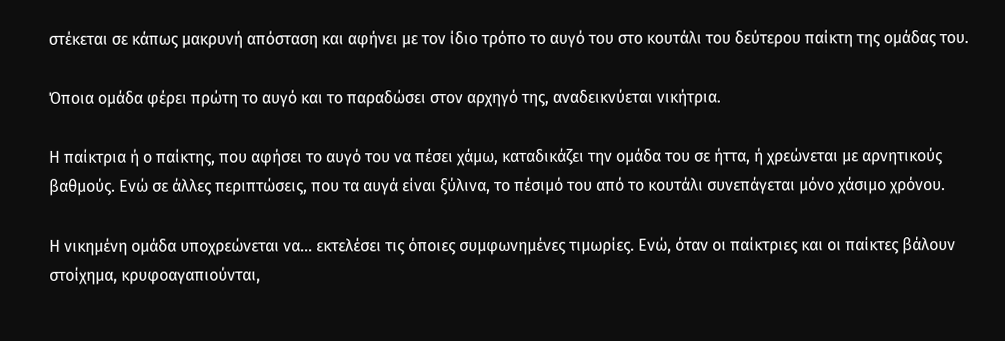στέκεται σε κάπως μακρυνή απόσταση και αφήνει με τον ίδιο τρόπο το αυγό του στο κουτάλι του δεύτερου παίκτη της ομάδας του.

Όποια ομάδα φέρει πρώτη το αυγό και το παραδώσει στον αρχηγό της, αναδεικνύεται νικήτρια.

Η παίκτρια ή ο παίκτης, που αφήσει το αυγό του να πέσει χάμω, καταδικάζει την ομάδα του σε ήττα, ή χρεώνεται με αρνητικούς βαθμούς. Ενώ σε άλλες περιπτώσεις, που τα αυγά είναι ξύλινα, το πέσιμό του από το κουτάλι συνεπάγεται μόνο χάσιμο χρόνου.

Η νικημένη ομάδα υποχρεώνεται να… εκτελέσει τις όποιες συμφωνημένες τιμωρίες. Ενώ, όταν οι παίκτριες και οι παίκτες βάλουν στοίχημα, κρυφοαγαπιούνται,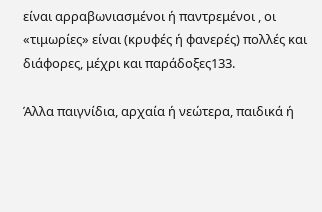είναι αρραβωνιασμένοι ή παντρεμένοι , οι «τιμωρίες» είναι (κρυφές ή φανερές) πολλές και διάφορες, μέχρι και παράδοξες133.

Άλλα παιγνίδια, αρχαία ή νεώτερα, παιδικά ή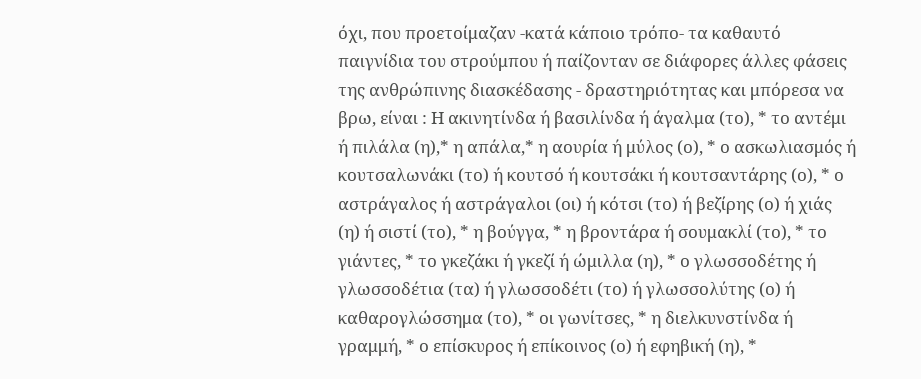όχι, που προετοίμαζαν -κατά κάποιο τρόπο- τα καθαυτό παιγνίδια του στρούμπου ή παίζονταν σε διάφορες άλλες φάσεις της ανθρώπινης διασκέδασης - δραστηριότητας και μπόρεσα να βρω, είναι : Η ακινητίνδα ή βασιλίνδα ή άγαλμα (το), * το αντέμι ή πιλάλα (η),* η απάλα,* η αουρία ή μύλος (ο), * ο ασκωλιασμός ή κουτσαλωνάκι (το) ή κουτσό ή κουτσάκι ή κουτσαντάρης (ο), * ο αστράγαλος ή αστράγαλοι (οι) ή κότσι (το) ή βεζίρης (ο) ή χιάς (η) ή σιστί (το), * η βούγγα, * η βροντάρα ή σουμακλί (το), * το γιάντες, * το γκεζάκι ή γκεζί ή ώμιλλα (η), * ο γλωσσοδέτης ή γλωσσοδέτια (τα) ή γλωσσοδέτι (το) ή γλωσσολύτης (ο) ή καθαρογλώσσημα (το), * οι γωνίτσες, * η διελκυνστίνδα ή γραμμή, * ο επίσκυρος ή επίκοινος (ο) ή εφηβική (η), *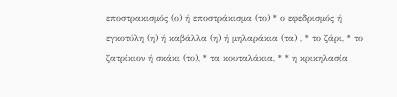εποστρακισμός (ο) ή εποστράκισμα (το) * ο εφεδρισμός ή εγκοτύλη (η) ή καβάλλα (η) ή μηλαράκια (τα) , * το ζάρι, * το ζατρίκιον ή σκάκι (το), * τα κουταλάκια, * * η κρικηλασία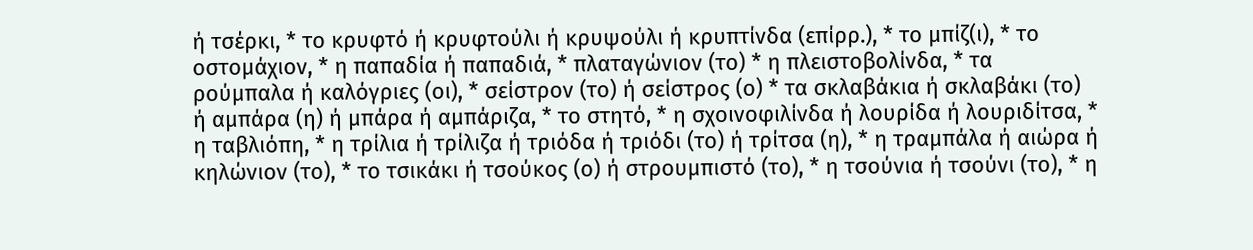ή τσέρκι, * το κρυφτό ή κρυφτούλι ή κρυψούλι ή κρυπτίνδα (επίρρ.), * το μπίζ(ι), * το οστομάχιον, * η παπαδία ή παπαδιά, * πλαταγώνιον (το) * η πλειστοβολίνδα, * τα ρούμπαλα ή καλόγριες (οι), * σείστρον (το) ή σείστρος (ο) * τα σκλαβάκια ή σκλαβάκι (το) ή αμπάρα (η) ή μπάρα ή αμπάριζα, * το στητό, * η σχοινοφιλίνδα ή λουρίδα ή λουριδίτσα, * η ταβλιόπη, * η τρίλια ή τρίλιζα ή τριόδα ή τριόδι (το) ή τρίτσα (η), * η τραμπάλα ή αιώρα ή κηλώνιον (το), * το τσικάκι ή τσούκος (ο) ή στρουμπιστό (το), * η τσούνια ή τσούνι (το), * η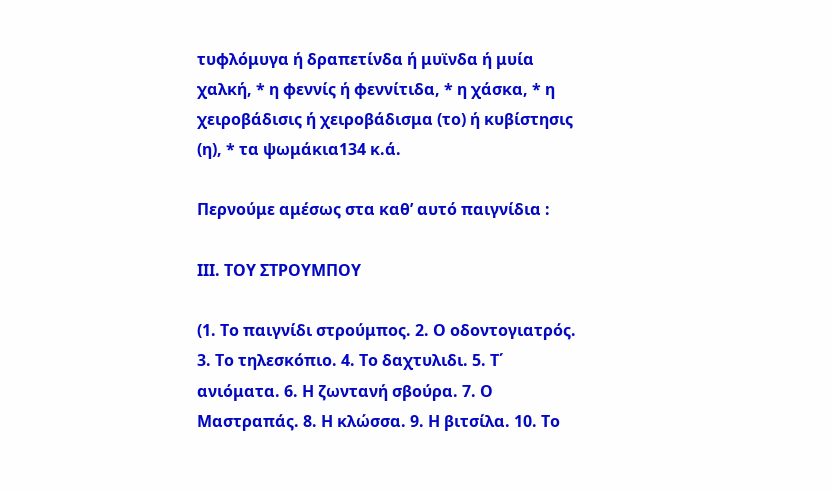τυφλόμυγα ή δραπετίνδα ή μυϊνδα ή μυία χαλκή, * η φεννίς ή φεννίτιδα, * η χάσκα, * η χειροβάδισις ή χειροβάδισμα (το) ή κυβίστησις (η), * τα ψωμάκια134 κ.ά.

Περνούμε αμέσως στα καθ’ αυτό παιγνίδια :

ΙΙΙ. ΤΟΥ ΣΤΡΟΥΜΠΟΥ

(1. Το παιγνίδι στρούμπος. 2. Ο οδοντογιατρός. 3. Το τηλεσκόπιο. 4. Το δαχτυλιδι. 5. Τ΄ ανιόματα. 6. Η ζωντανή σβούρα. 7. Ο Μαστραπάς. 8. Η κλώσσα. 9. Η βιτσίλα. 10. Το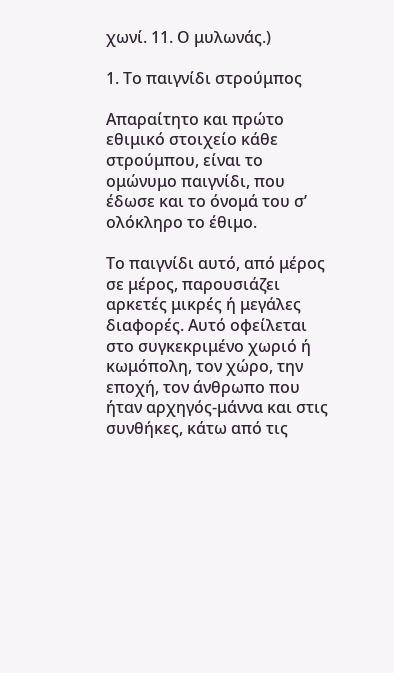χωνί. 11. Ο μυλωνάς.)

1. Το παιγνίδι στρούμπος

Aπαραίτητο και πρώτο εθιμικό στοιχείο κάθε στρούμπου, είναι το ομώνυμο παιγνίδι, που έδωσε και το όνομά του σ’ ολόκληρο το έθιμο.

Το παιγνίδι αυτό, από μέρος σε μέρος, παρουσιάζει αρκετές μικρές ή μεγάλες διαφορές. Αυτό οφείλεται στο συγκεκριμένο χωριό ή κωμόπολη, τον χώρο, την εποχή, τον άνθρωπο που ήταν αρχηγός-μάννα και στις συνθήκες, κάτω από τις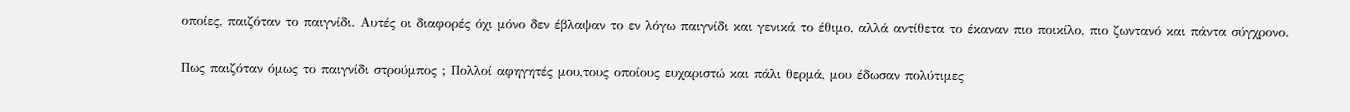οποίες, παιζόταν το παιγνίδι. Αυτές οι διαφορές όχι μόνο δεν έβλαψαν το εν λόγω παιγνίδι και γενικά το έθιμο, αλλά αντίθετα το έκαναν πιο ποικίλο, πιο ζωντανό και πάντα σύγχρονο.

Πως παιζόταν όμως το παιγνίδι στρούμπος ; Πολλοί αφηγητές μου,τους οποίους ευχαριστώ και πάλι θερμά, μου έδωσαν πολύτιμες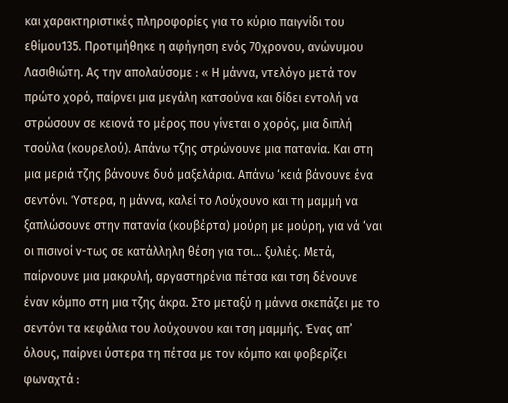και χαρακτηριστικές πληροφορίες για το κύριο παιγνίδι του εθίμου135. Προτιμήθηκε η αφήγηση ενός 70χρονου, ανώνυμου Λασιθιώτη. Ας την απολαύσομε : « Η μάννα, ντελόγο μετά τον πρώτο χορό, παίρνει μια μεγάλη κατσούνα και δίδει εντολή να στρώσουν σε κειονά το μέρος που γίνεται ο χορός, μια διπλή τσούλα (κουρελού). Απάνω τζης στρώνουνε μια πατανία. Και στη μια μεριά τζης βάνουνε δυό μαξελάρια. Απάνω ‘κειά βάνουνε ένα σεντόνι. Ύστερα, η μάννα, καλεί το Λούχουνο και τη μαμμή να ξαπλώσουνε στην πατανία (κουβέρτα) μούρη με μούρη, για νά ‘ναι οι πισινοί ν-τως σε κατάλληλη θέση για τσι… ξυλιές. Μετά, παίρνουνε μια μακρυλή, αργαστηρένια πέτσα και τση δένουνε έναν κόμπο στη μια τζης άκρα. Στο μεταξύ η μάννα σκεπάζει με το σεντόνι τα κεφάλια του λούχουνου και τση μαμμής. Ένας απ’ όλους, παίρνει ύστερα τη πέτσα με τον κόμπο και φοβερίζει φωναχτά :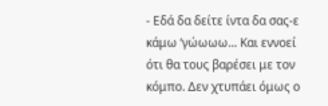- Εδά δα δείτε ίντα δα σας-ε κάμω ‘γώωωω... Και εννοεί ότι θα τους βαρέσει με τον κόμπο. Δεν χτυπάει όμως ο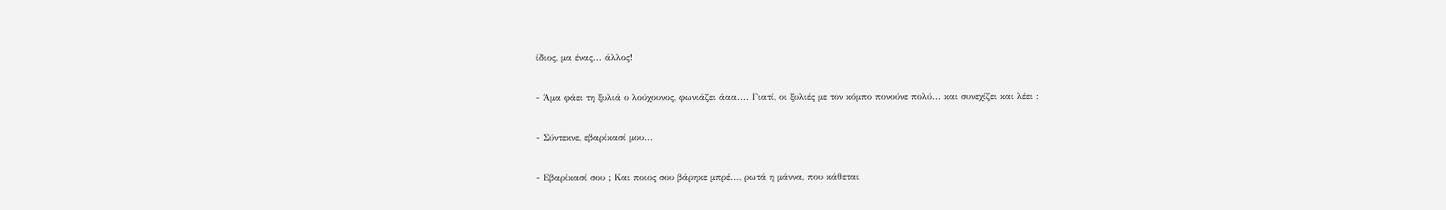ίδιος, μα ένας... άλλος!

- Άμα φάει τη ξυλιά ο λούχουνος, φωνιάζει άαα.... Γιατί, οι ξυλιές με τον κόμπο πονούνε πολύ... και συνεχίζει και λέει :

- Σύντεκνε, εβαρίκασί μου...

- Εβαρίκασί σου ; Και ποιος σου βάρηκε μπρέ..., ρωτά η μάννα, που κάθεται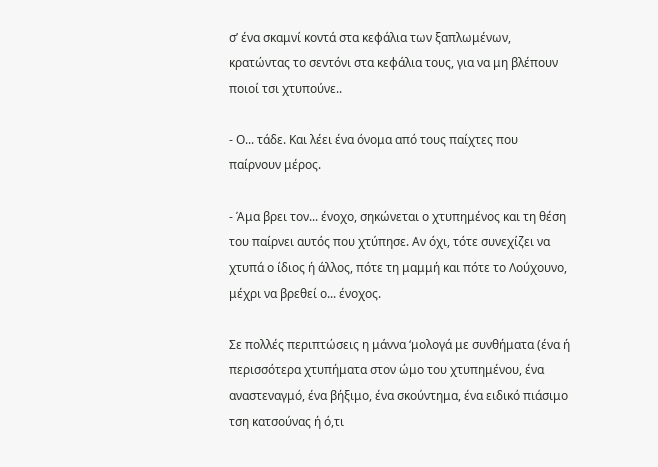σ’ ένα σκαμνί κοντά στα κεφάλια των ξαπλωμένων, κρατώντας το σεντόνι στα κεφάλια τους, για να μη βλέπουν ποιοί τσι χτυπούνε..

- Ο... τάδε. Και λέει ένα όνομα από τους παίχτες που παίρνουν μέρος.

- Άμα βρει τον... ένοχο, σηκώνεται ο χτυπημένος και τη θέση του παίρνει αυτός που χτύπησε. Αν όχι, τότε συνεχίζει να χτυπά ο ίδιος ή άλλος, πότε τη μαμμή και πότε το Λούχουνο, μέχρι να βρεθεί ο... ένοχος.

Σε πολλές περιπτώσεις η μάννα ‘μολογά με συνθήματα (ένα ή περισσότερα χτυπήματα στον ώμο του χτυπημένου, ένα αναστεναγμό, ένα βήξιμο, ένα σκούντημα, ένα ειδικό πιάσιμο τση κατσούνας ή ό,τι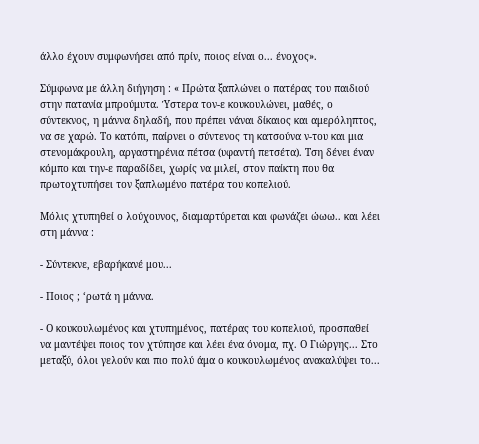άλλο έχουν συμφωνήσει από πρίν, ποιος είναι ο... ένοχος».

Σύμφωνα με άλλη διήγηση : « Πρώτα ξαπλώνει ο πατέρας του παιδιού στην πατανία μπρούμυτα. Ύστερα τον-ε κουκουλώνει, μαθές, ο σύντεκνος, η μάννα δηλαδή, που πρέπει νάναι δίκαιος και αμερόληπτος, να σε χαρώ. Το κατόπι, παίρνει ο σύντενος τη κατσούνα ν-του και μια στενομάκρουλη, αργαστηρένια πέτσα (υφαντή πετσέτα). Τση δένει έναν κόμπο και την-ε παραδίδει, χωρίς να μιλεί, στον παίκτη που θα πρωτοχτυπήσει τον ξαπλωμένο πατέρα του κοπελιού.

Μόλις χτυπηθεί ο λούχουνος, διαμαρτύρεται και φωνάζει ώωω.. και λέει στη μάννα :

- Σύντεκνε, εβαρήκανέ μου...

- Ποιος ; ‘ρωτά η μάννα.

- Ο κουκουλωμένος και χτυπημένος, πατέρας του κοπελιού, προσπαθεί να μαντέψει ποιος τον χτύπησε και λέει ένα όνομα, πχ. Ο Γιώργης... Στο μεταξύ, όλοι γελούν και πιο πολύ άμα ο κουκουλωμένος ανακαλύψει το...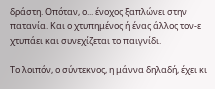δράστη. Οπόταν, ο... ένοχος ξαπλώνει στην πατανία. Και ο χτυπημένος ή ένας άλλος τον-ε χτυπάει και συνεχίζεται το παιγνίδι.

Το λοιπόν, ο σύντεκνος, η μάννα δηλαδή, έχει κι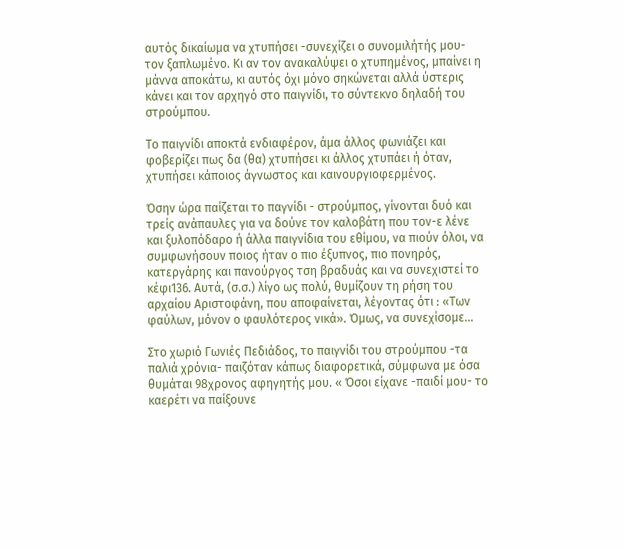αυτός δικαίωμα να χτυπήσει -συνεχίζει ο συνομιλήτής μου- τον ξαπλωμένο. Κι αν τον ανακαλύψει ο χτυπημένος, μπαίνει η μάννα αποκάτω, κι αυτός όχι μόνο σηκώνεται αλλά ύστερις κάνει και τον αρχηγό στο παιγνίδι, το σύντεκνο δηλαδή του στρούμπου.

Το παιγνίδι αποκτά ενδιαφέρον, άμα άλλος φωνιάζει και φοβερίζει πως δα (θα) χτυπήσει κι άλλος χτυπάει ή όταν, χτυπήσει κάποιος άγνωστος και καινουργιοφερμένος.

Όσην ώρα παίζεται το παγνίδι - στρούμπος, γίνονται δυό και τρείς ανάπαυλες για να δούνε τον καλοβάτη που τον-ε λένε και ξυλοπόδαρο ή άλλα παιγνίδια του εθίμου, να πιούν όλοι, να συμφωνήσουν ποιος ήταν ο πιο έξυπνος, πιο πονηρός, κατεργάρης και πανούργος τση βραδυάς και να συνεχιστεί το κέφι136. Αυτά, (σ.σ.) λίγο ως πολύ, θυμίζουν τη ρήση του αρχαίου Αριστοφάνη, που αποφαίνεται, λέγοντας ότι : «Των φαύλων, μόνον ο φαυλότερος νικά». Όμως, να συνεχίσομε...

Στο χωριό Γωνιές Πεδιάδος, το παιγνίδι του στρούμπου -τα παλιά χρόνια- παιζόταν κάπως διαφορετικά, σύμφωνα με όσα θυμάται 98χρονος αφηγητής μου. « Όσοι είχανε -παιδί μου- το καερέτι να παίξουνε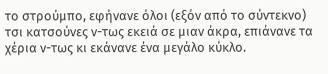το στρούμπο, εφήνανε όλοι (εξόν από το σύντεκνο) τσι κατσούνες ν-τως εκειά σε μιαν άκρα, επιάνανε τα χέρια ν-τως κι εκάνανε ένα μεγάλο κύκλο.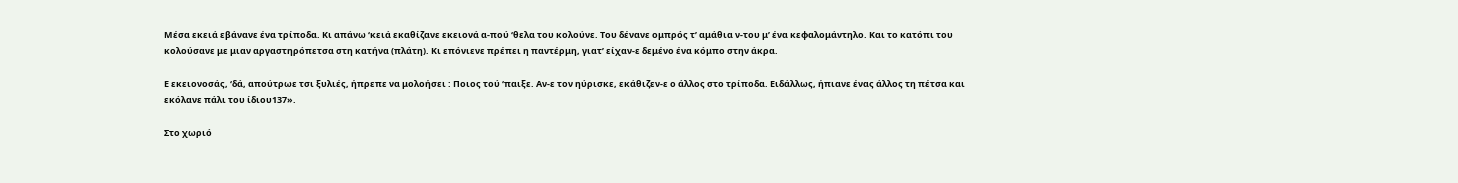Μέσα εκειά εβάνανε ένα τρίποδα. Κι απάνω ‘κειά εκαθίζανε εκειονά α-πού ‘θελα του κολούνε. Του δένανε ομπρός τ’ αμάθια ν-του μ’ ένα κεφαλομάντηλο. Και το κατόπι του κολούσανε με μιαν αργαστηρόπετσα στη κατήνα (πλάτη). Κι επόνιενε πρέπει η παντέρμη, γιατ’ είχαν-ε δεμένο ένα κόμπο στην άκρα.

Ε εκειονοσάς, ‘δά, απούτρωε τσι ξυλιές, ήπρεπε να μολοήσει : Ποιος τού ‘παιξε. Αν-ε τον ηύρισκε, εκάθιζεν-ε ο άλλος στο τρίποδα. Ειδάλλως, ήπιανε ένας άλλος τη πέτσα και εκόλανε πάλι του ίδιου137».

Στο χωριό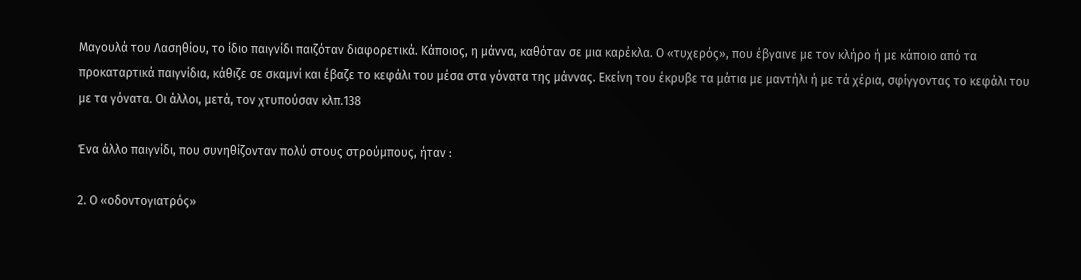Μαγουλά του Λασηθίου, το ίδιο παιγνίδι παιζόταν διαφορετικά. Κάποιος, η μάννα, καθόταν σε μια καρέκλα. Ο «τυχερός», που έβγαινε με τον κλήρο ή με κάποιο από τα προκαταρτικά παιγνίδια, κάθιζε σε σκαμνί και έβαζε το κεφάλι του μέσα στα γόνατα της μάννας. Εκείνη του έκρυβε τα μάτια με μαντήλι ή με τά χέρια, σφίγγοντας το κεφάλι του με τα γόνατα. Οι άλλοι, μετά, τον χτυπούσαν κλπ.138

Ένα άλλο παιγνίδι, που συνηθίζονταν πολύ στους στρούμπους, ήταν :

2. Ο «οδοντογιατρός»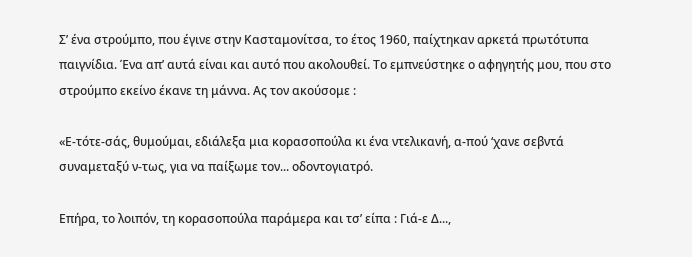Σ’ ένα στρούμπο, που έγινε στην Κασταμονίτσα, το έτος 1960, παίχτηκαν αρκετά πρωτότυπα παιγνίδια. Ένα απ’ αυτά είναι και αυτό που ακολουθεί. Το εμπνεύστηκε ο αφηγητής μου, που στο στρούμπο εκείνο έκανε τη μάννα. Ας τον ακούσομε :

«Ε-τότε-σάς, θυμούμαι, εδιάλεξα μια κορασοπούλα κι ένα ντελικανή, α-πού ‘χανε σεβντά συναμεταξύ ν-τως, για να παίξωμε τον... οδοντογιατρό.

Επήρα, το λοιπόν, τη κορασοπούλα παράμερα και τσ’ είπα : Γιά-ε Δ...,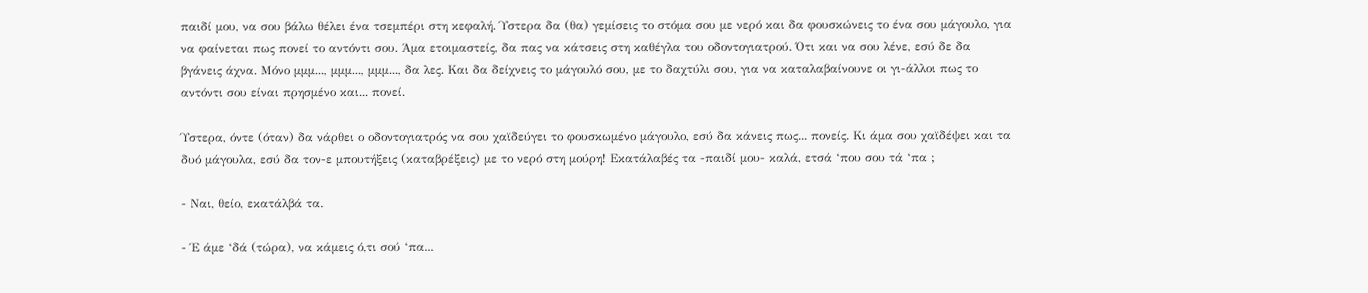παιδί μου, να σου βάλω θέλει ένα τσεμπέρι στη κεφαλή. Ύστερα δα (θα) γεμίσεις το στόμα σου με νερό και δα φουσκώνεις το ένα σου μάγουλο, για να φαίνεται πως πονεί το αντόντι σου. Άμα ετοιμαστείς, δα πας να κάτσεις στη καθέγλα του οδοντογιατρού. Ότι και να σου λένε, εσύ δε δα βγάνεις άχνα. Μόνο μμμ..., μμμ..., μμμ..., δα λες. Και δα δείχνεις το μάγουλό σου, με το δαχτύλι σου, για να καταλαβαίνουνε οι γι-άλλοι πως το αντόντι σου είναι πρησμένο και... πονεί.

Ύστερα, όντε (όταν) δα νάρθει ο οδοντογιατρός να σου χαϊδεύγει το φουσκωμένο μάγουλο, εσύ δα κάνεις πως... πονείς. Κι άμα σου χαϊδέψει και τα δυό μάγουλα, εσύ δα τον-ε μπουτήξεις (καταβρέξεις) με το νερό στη μούρη! Εκατάλαβές τα -παιδί μου- καλά, ετσά ‘που σου τά ‘πα ;

- Ναι, θείο, εκατάλβά τα.

- Έ άμε ‘δά (τώρα), να κάμεις ό,τι σού ‘πα...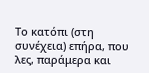Το κατόπι (στη συνέχεια) επήρα, που λες, παράμερα και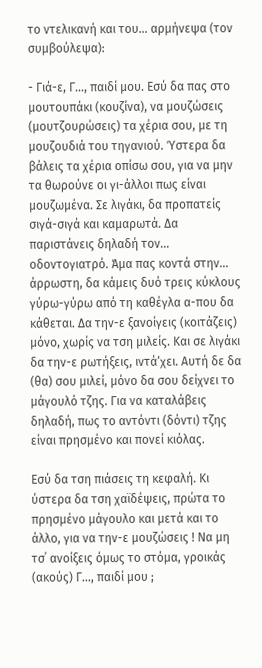το ντελικανή και του... αρμήνεψα (τον συμβούλεψα):

- Γιά-ε, Γ..., παιδί μου. Εσύ δα πας στο μουτουπάκι (κουζίνα), να μουζώσεις (μουτζουρώσεις) τα χέρια σου, με τη μουζουδιά του τηγανιού. Ύστερα δα βάλεις τα χέρια οπίσω σου, για να μην τα θωρούνε οι γι-άλλοι πως είναι μουζωμένα. Σε λιγάκι, δα προπατείς σιγά-σιγά και καμαρωτά. Δα παριστάνεις δηλαδή τον... οδοντογιατρό. Άμα πας κοντά στην... άρρωστη, δα κάμεις δυό τρεις κύκλους γύρω-γύρω από τη καθέγλα α-που δα κάθεται. Δα την-ε ξανοίγεις (κοιτάζεις) μόνο, χωρίς να τση μιλείς. Και σε λιγάκι δα την-ε ρωτήξεις, ιντά‘χει. Αυτή δε δα (θα) σου μιλεί, μόνο δα σου δείχνει το μάγουλό τζης. Για να καταλάβεις δηλαδή, πως το αντόντι (δόντι) τζης είναι πρησμένο και πονεί κιόλας.

Εσύ δα τση πιάσεις τη κεφαλή. Κι ύστερα δα τση χαϊδέψεις, πρώτα το πρησμένο μάγουλο και μετά και το άλλο, για να την-ε μουζώσεις ! Να μη τσ΄ ανοίξεις όμως το στόμα, γροικάς (ακούς) Γ..., παιδί μου ;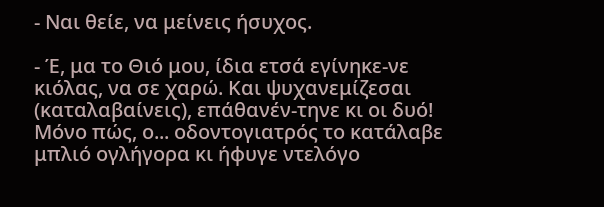- Ναι θείε, να μείνεις ήσυχος.

- Έ, μα το Θιό μου, ίδια ετσά εγίνηκε-νε κιόλας, να σε χαρώ. Και ψυχανεμίζεσαι (καταλαβαίνεις), επάθανέν-τηνε κι οι δυό! Μόνο πώς, ο... οδοντογιατρός το κατάλαβε μπλιό ογλήγορα κι ήφυγε ντελόγο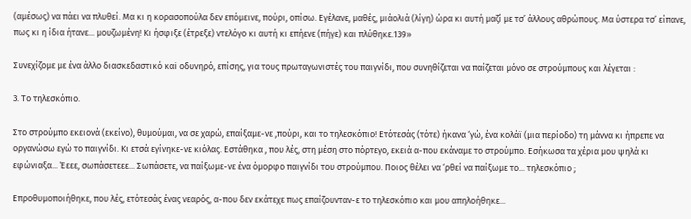(αμέσως) να πάει να πλυθεί. Μα κι η κορασοπούλα δεν επόμεινε, πούρι, οπίσω. Εγέλανε, μαθές, μιάολιά (λίγη) ώρα κι αυτή μαζί με τσ’ άλλους αθρώπους. Μα ύστερα τσ’ είπανε, πως κι η ίδια ήτανε... μουζωμένη! Κι ήσφιξε (έτρεξε) ντελόγο κι αυτή κι επήενε (πήγε) και πλύθηκε.139»

Συνεχίζομε με ένα άλλο διασκεδαστικό καi οδυνηρό, επίσης, για τους πρωταγωνιστές του παιγνίδι, που συνηθίζεται να παίζεται μόνο σε στρούμπους και λέγεται :

3. Το τηλεσκόπιο.

Στο στρούμπο εκειονά (εκείνο), θυμούμαι, να σε χαρώ, επαίξαμε-νε ,πούρι, και το τηλεσκόπιο! Ετότεσάς (τότε) ήκανα ‘γώ, ένα κολάϊ (μια περίοδο) τη μάννα κι ήπρεπε να οργανώσω εγώ το παιγνίδι. Κι ετσά εγίνηκε-νε κιόλας. Εστάθηκα , που λές, στη μέση στο πόρτεγο, εκειά α-που εκάναμε το στρούμπο. Εσήκωσα τα χέρια μου ψηλά κι εφώνιαξα... Έεεε, σωπάσετεεε... Σωπάσετε, να παίξωμε-νε ένα όμορφο παιγνίδι του στρούμπου. Ποιος θέλει να ‘ρθεί να παίξωμε το... τηλεσκόπιο ;

Επροθυμοποιήθηκε, που λές, ετότεσάς ένας νεαρός, α-που δεν εκάτεχε πως επαίζουνταν-ε το τηλεσκόπιο και μου απηλοήθηκε...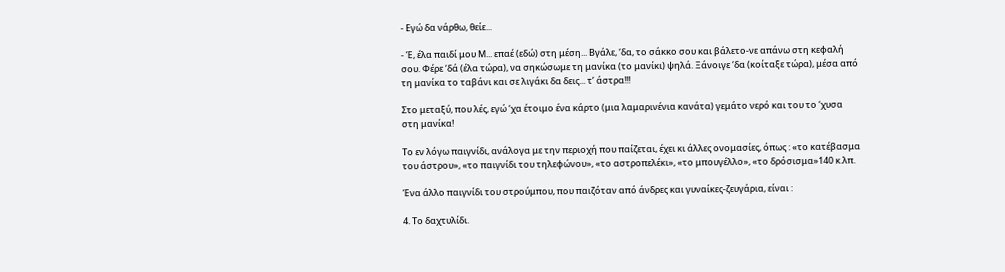- Εγώ δα νάρθω, θείε...

- Έ, έλα παιδί μου Μ... επαέ (εδώ) στη μέση... Βγάλε, ‘δα, το σάκκο σου και βάλετο-νε απάνω στη κεφαλή σου. Φέρε ‘δά (έλα τώρα), να σηκώσωμε τη μανίκα (το μανίκι) ψηλά. Ξάνοιγε ‘δα (κοίταξε τώρα), μέσα από τη μανίκα το ταβάνι και σε λιγάκι δα δεις... τ’ άστρα!!!

Στο μεταξύ, που λές, εγώ ‘χα έτοιμο ένα κάρτο (μια λαμαρινένια κανάτα) γεμάτο νερό και του το ‘χυσα στη μανίκα!

Το εν λόγω παιγνίδι, ανάλογα με την περιοχή που παίζεται, έχει κι άλλες ονομασίες, όπως : «το κατέβασμα του άστρου», «το παιγνίδι του τηλεφώνου», «το αστροπελέκι», «το μπουγέλλο», «το δρόσισμα»140 κ.λπ.

Ένα άλλο παιγνίδι του στρούμπου, που παιζόταν από άνδρες και γυναίκες-ζευγάρια, είναι :

4. Το δαχτυλίδι.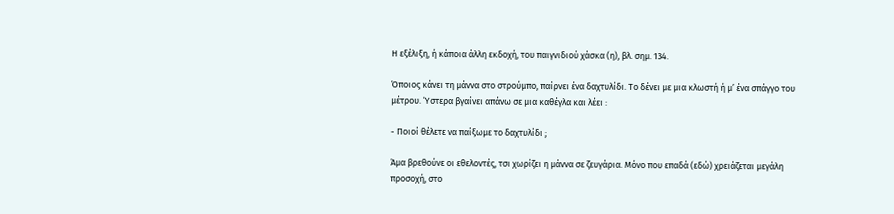Η εξέλιξη, ή κάποια άλλη εκδοχή, του παιγνιδιού χάσκα (η), βλ. σημ. 134.

Όποιος κάνει τη μάννα στο στρούμπο, παίρνει ένα δαχτυλίδι. Το δένει με μια κλωστή ή μ’ ένα σπάγγο του μέτρου. Ύστερα βγαίνει απάνω σε μια καθέγλα και λέει :

- Ποιοί θέλετε να παίξωμε το δαχτυλίδι ;

Άμα βρεθούνε οι εθελοντές, τσι χωρίζει η μάννα σε ζευγάρια. Μόνο που επαδά (εδώ) χρειάζεται μεγάλη προσοχή, στο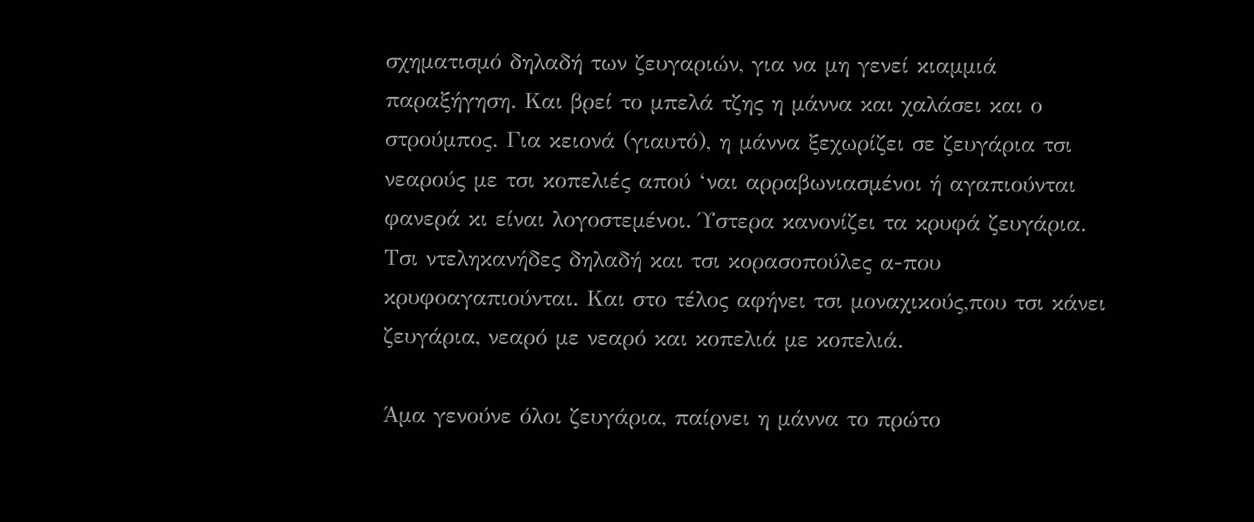σχηματισμό δηλαδή των ζευγαριών, για να μη γενεί κιαμμιά παραξήγηση. Και βρεί το μπελά τζης η μάννα και χαλάσει και ο στρούμπος. Για κειονά (γιαυτό), η μάννα ξεχωρίζει σε ζευγάρια τσι νεαρούς με τσι κοπελιές απού ‘ναι αρραβωνιασμένοι ή αγαπιούνται φανερά κι είναι λογοστεμένοι. Ύστερα κανονίζει τα κρυφά ζευγάρια. Τσι ντεληκανήδες δηλαδή και τσι κορασοπούλες α-που κρυφοαγαπιούνται. Και στο τέλος αφήνει τσι μοναχικούς,που τσι κάνει ζευγάρια, νεαρό με νεαρό και κοπελιά με κοπελιά.

Άμα γενούνε όλοι ζευγάρια, παίρνει η μάννα το πρώτο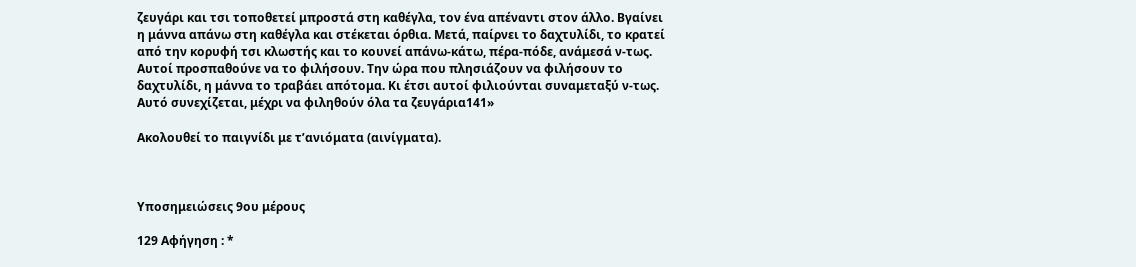ζευγάρι και τσι τοποθετεί μπροστά στη καθέγλα, τον ένα απέναντι στον άλλο. Βγαίνει η μάννα απάνω στη καθέγλα και στέκεται όρθια. Μετά, παίρνει το δαχτυλίδι, το κρατεί από την κορυφή τσι κλωστής και το κουνεί απάνω-κάτω, πέρα-πόδε, ανάμεσά ν-τως. Αυτοί προσπαθούνε να το φιλήσουν. Την ώρα που πλησιάζουν να φιλήσουν το δαχτυλίδι, η μάννα το τραβάει απότομα. Κι έτσι αυτοί φιλιούνται συναμεταξύ ν-τως. Αυτό συνεχίζεται, μέχρι να φιληθούν όλα τα ζευγάρια141»

Ακολουθεί το παιγνίδι με τ’ανιόματα (αινίγματα).



Yποσημειώσεις 9ου μέρους

129 Αφήγηση : *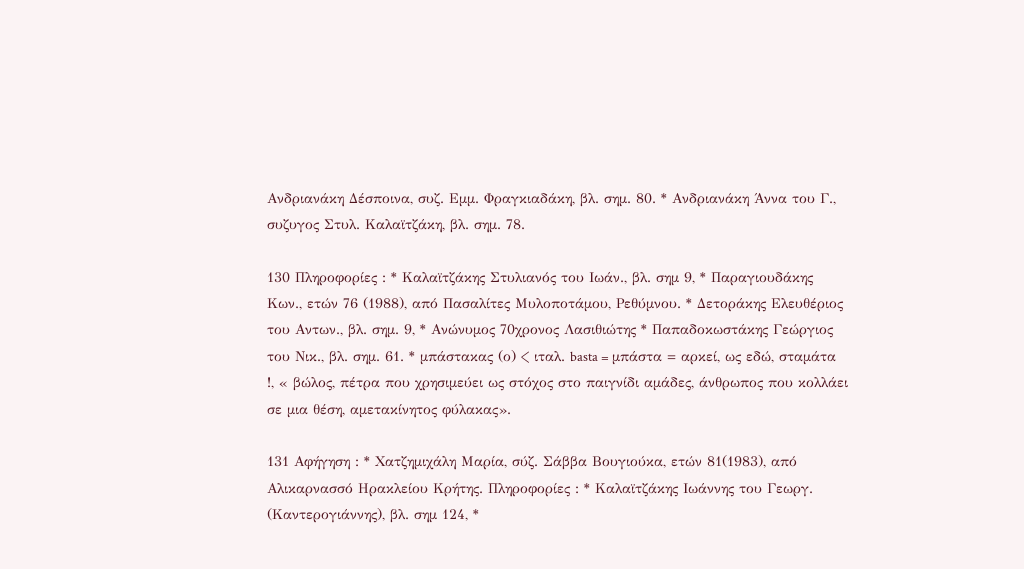Ανδριανάκη Δέσποινα, συζ. Εμμ. Φραγκιαδάκη, βλ. σημ. 80. * Ανδριανάκη Άννα του Γ., συζυγος Στυλ. Καλαϊτζάκη, βλ. σημ. 78.

130 Πληροφορίες : * Καλαϊτζάκης Στυλιανός του Ιωάν., βλ. σημ 9, * Παραγιουδάκης Κων., ετών 76 (1988), από Πασαλίτες Μυλοποτάμου, Ρεθύμνου. * Δετοράκης Ελευθέριος του Αντων., βλ. σημ. 9, * Ανώνυμος 70χρονος Λασιθιώτης * Παπαδοκωστάκης Γεώργιος του Νικ., βλ. σημ. 61. * μπάστακας (ο) < ιταλ. basta = μπάστα = αρκεί, ως εδώ, σταμάτα !, « βώλος, πέτρα που χρησιμεύει ως στόχος στο παιγνίδι αμάδες, άνθρωπος που κολλάει σε μια θέση, αμετακίνητος φύλακας».

131 Αφήγηση : * Χατζημιχάλη Μαρία, σύζ. Σάββα Βουγιούκα, ετών 81(1983), από Αλικαρνασσό Ηρακλείου Κρήτης. Πληροφορίες : * Καλαϊτζάκης Ιωάννης του Γεωργ. (Καντερογιάννης), βλ. σημ 124, *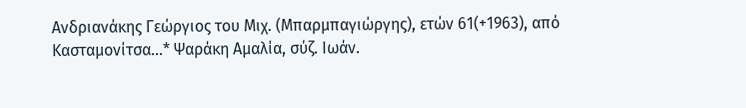Ανδριανάκης Γεώργιος του Μιχ. (Μπαρμπαγιώργης), ετών 61(+1963), από Κασταμονίτσα...* Ψαράκη Αμαλία, σύζ. Ιωάν.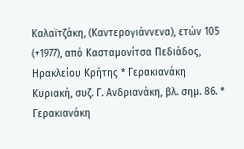Καλαϊτζάκη, (Καντερογιάννενα), ετών 105 (+1977), από Κασταμονίτσα Πεδιάδος, Ηρακλείου Κρήτης * Γερακιανάκη Κυριακή, συζ. Γ. Ανδριανάκη, βλ. σημ. 86. * Γερακιανάκη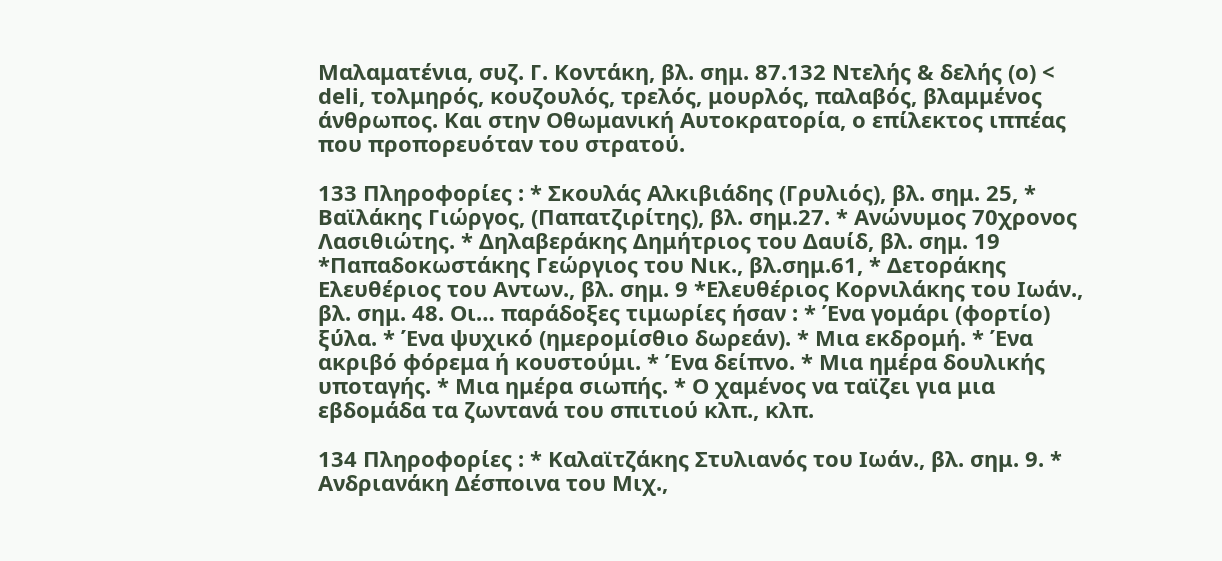Μαλαματένια, συζ. Γ. Κοντάκη, βλ. σημ. 87.132 Ντελής & δελής (o) < deli, τολμηρός, κουζουλός, τρελός, μουρλός, παλαβός, βλαμμένος άνθρωπος. Και στην Οθωμανική Αυτοκρατορία, ο επίλεκτος ιππέας που προπορευόταν του στρατού.

133 Πληροφορίες : * Σκουλάς Αλκιβιάδης (Γρυλιός), βλ. σημ. 25, * Βαϊλάκης Γιώργος, (Παπατζιρίτης), βλ. σημ.27. * Ανώνυμος 70χρονος Λασιθιώτης. * Δηλαβεράκης Δημήτριος του Δαυίδ, βλ. σημ. 19 *Παπαδοκωστάκης Γεώργιος του Νικ., βλ.σημ.61, * Δετοράκης Ελευθέριος του Αντων., βλ. σημ. 9 *Ελευθέριος Κορνιλάκης του Ιωάν., βλ. σημ. 48. Οι… παράδοξες τιμωρίες ήσαν : * Ένα γομάρι (φορτίο) ξύλα. * Ένα ψυχικό (ημερομίσθιο δωρεάν). * Μια εκδρομή. * Ένα ακριβό φόρεμα ή κουστούμι. * Ένα δείπνο. * Μια ημέρα δουλικής υποταγής. * Μια ημέρα σιωπής. * Ο χαμένος να ταϊζει για μια εβδομάδα τα ζωντανά του σπιτιού κλπ., κλπ.

134 Πληροφορίες : * Καλαϊτζάκης Στυλιανός του Ιωάν., βλ. σημ. 9. * Ανδριανάκη Δέσποινα του Μιχ.,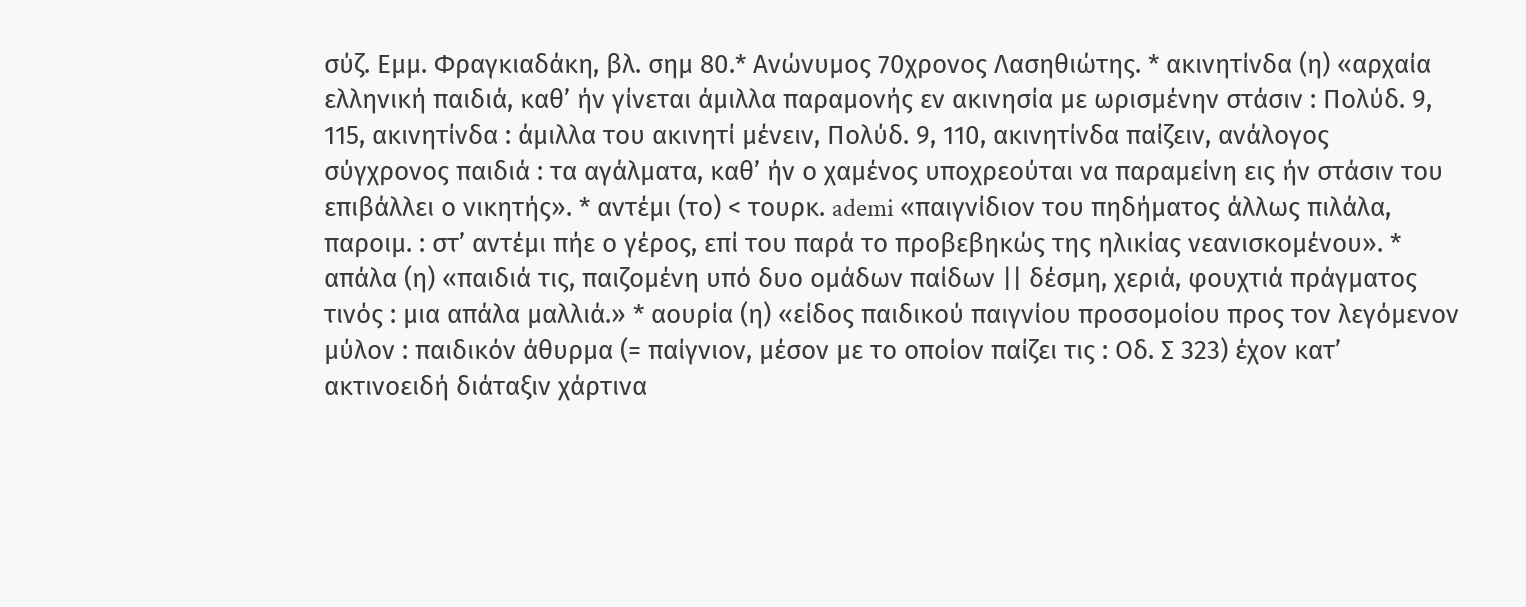σύζ. Εμμ. Φραγκιαδάκη, βλ. σημ 80.* Ανώνυμος 70χρονος Λασηθιώτης. * ακινητίνδα (η) «αρχαία ελληνική παιδιά, καθ’ ήν γίνεται άμιλλα παραμονής εν ακινησία με ωρισμένην στάσιν : Πολύδ. 9, 115, ακινητίνδα : άμιλλα του ακινητί μένειν, Πολύδ. 9, 110, ακινητίνδα παίζειν, ανάλογος σύγχρονος παιδιά : τα αγάλματα, καθ’ ήν ο χαμένος υποχρεούται να παραμείνη εις ήν στάσιν του επιβάλλει ο νικητής». * αντέμι (το) < τουρκ. ademi «παιγνίδιον του πηδήματος άλλως πιλάλα, παροιμ. : στ’ αντέμι πήε ο γέρος, επί του παρά το προβεβηκώς της ηλικίας νεανισκομένου». * απάλα (η) «παιδιά τις, παιζομένη υπό δυο ομάδων παίδων || δέσμη, χεριά, φουχτιά πράγματος τινός : μια απάλα μαλλιά.» * αουρία (η) «είδος παιδικού παιγνίου προσομοίου προς τον λεγόμενον μύλον : παιδικόν άθυρμα (= παίγνιον, μέσον με το οποίον παίζει τις : Οδ. Σ 323) έχον κατ’ ακτινοειδή διάταξιν χάρτινα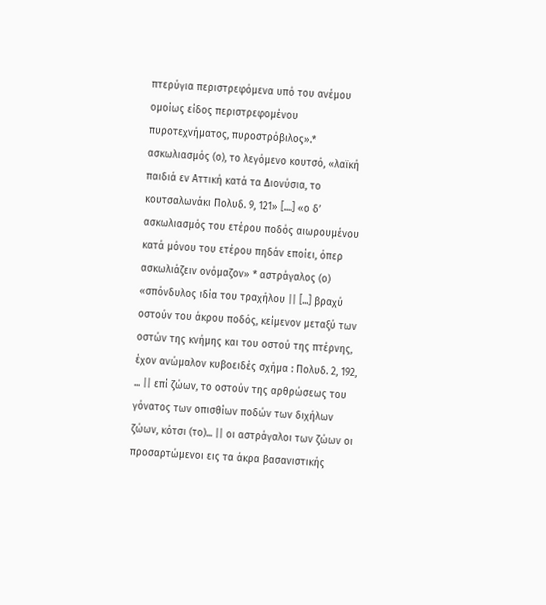πτερύγια περιστρεφόμενα υπό του ανέμου ομοίως είδος περιστρεφομένου πυροτεχνήματος, πυροστρόβιλος».* ασκωλιασμός (ο), το λεγόμενο κουτσό, «λαϊκή παιδιά εν Αττική κατά τα Διονύσια, το κουτσαλωνάκι Πολυδ. 9, 121» [....] «ο δ’ ασκωλιασμός του ετέρου ποδός αιωρουμένου κατά μόνου του ετέρου πηδάν εποίει, όπερ ασκωλιάζειν ονόμαζον» * αστράγαλος (ο) «σπόνδυλος ιδία του τραχήλου || [...] βραχύ οστούν του άκρου ποδός, κείμενον μεταξύ των οστών της κνήμης και του οστού της πτέρνης, έχον ανώμαλον κυβοειδές σχήμα : Πολυδ. 2, 192, ... || επί ζώων, το οστούν της αρθρώσεως του γόνατος των οπισθίων ποδών των διχήλων ζώων, κότσι (το)... || οι αστράγαλοι των ζώων οι προσαρτώμενοι εις τα άκρα βασανιστικής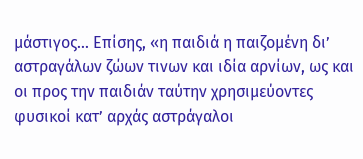μάστιγος... Επίσης, «η παιδιά η παιζομένη δι’ αστραγάλων ζώων τινων και ιδία αρνίων, ως και οι προς την παιδιάν ταύτην χρησιμεύοντες φυσικοί κατ’ αρχάς αστράγαλοι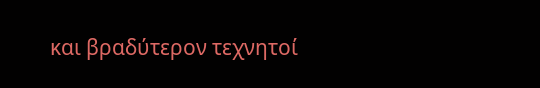και βραδύτερον τεχνητοί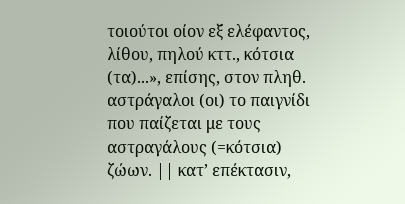τοιούτοι οίον εξ ελέφαντος, λίθου, πηλού κττ., κότσια (τα)...», επίσης, στον πληθ. αστράγαλοι (οι) το παιγνίδι που παίζεται με τους αστραγάλους (=κότσια) ζώων. || κατ’ επέκτασιν,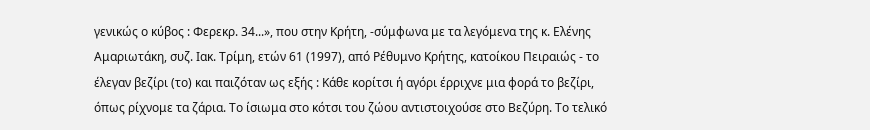γενικώς ο κύβος : Φερεκρ. 34...», που στην Κρήτη, -σύμφωνα με τα λεγόμενα της κ. Ελένης Αμαριωτάκη, συζ. Ιακ. Τρίμη, ετών 61 (1997), από Ρέθυμνο Κρήτης, κατοίκου Πειραιώς - το έλεγαν βεζίρι (το) και παιζόταν ως εξής : Κάθε κορίτσι ή αγόρι έρριχνε μια φορά το βεζίρι, όπως ρίχνομε τα ζάρια. Το ίσιωμα στο κότσι του ζώου αντιστοιχούσε στο Βεζύρη. Το τελικό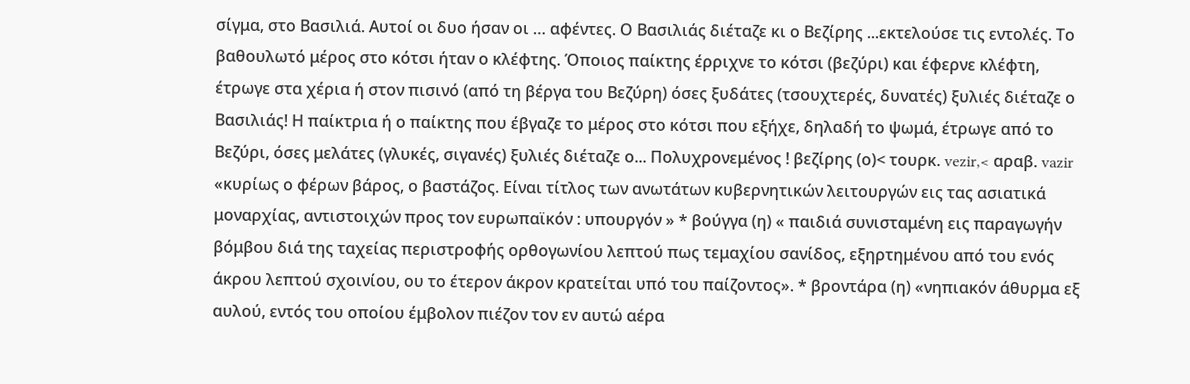σίγμα, στο Βασιλιά. Αυτοί οι δυο ήσαν οι … αφέντες. Ο Βασιλιάς διέταζε κι ο Βεζίρης ...εκτελούσε τις εντολές. Το βαθουλωτό μέρος στο κότσι ήταν ο κλέφτης. Όποιος παίκτης έρριχνε το κότσι (βεζύρι) και έφερνε κλέφτη, έτρωγε στα χέρια ή στον πισινό (από τη βέργα του Βεζύρη) όσες ξυδάτες (τσουχτερές, δυνατές) ξυλιές διέταζε ο Βασιλιάς! Η παίκτρια ή ο παίκτης που έβγαζε το μέρος στο κότσι που εξήχε, δηλαδή το ψωμά, έτρωγε από το Βεζύρι, όσες μελάτες (γλυκές, σιγανές) ξυλιές διέταζε ο... Πολυχρονεμένος ! βεζίρης (ο)< τουρκ. vezir,< αραβ. vazir «κυρίως ο φέρων βάρος, ο βαστάζος. Είναι τίτλος των ανωτάτων κυβερνητικών λειτουργών εις τας ασιατικά μοναρχίας, αντιστοιχών προς τον ευρωπαϊκόν : υπουργόν » * βούγγα (η) « παιδιά συνισταμένη εις παραγωγήν βόμβου διά της ταχείας περιστροφής ορθογωνίου λεπτού πως τεμαχίου σανίδος, εξηρτημένου από του ενός άκρου λεπτού σχοινίου, ου το έτερον άκρον κρατείται υπό του παίζοντος». * βροντάρα (η) «νηπιακόν άθυρμα εξ αυλού, εντός του οποίου έμβολον πιέζον τον εν αυτώ αέρα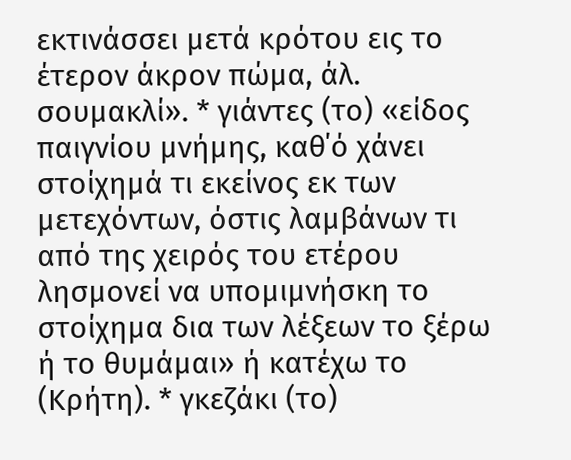εκτινάσσει μετά κρότου εις το έτερον άκρον πώμα, άλ. σουμακλί». * γιάντες (το) «είδος παιγνίου μνήμης, καθ΄ό χάνει στοίχημά τι εκείνος εκ των μετεχόντων, όστις λαμβάνων τι από της χειρός του ετέρου λησμονεί να υπομιμνήσκη το στοίχημα δια των λέξεων το ξέρω ή το θυμάμαι» ή κατέχω το (Κρήτη). * γκεζάκι (το)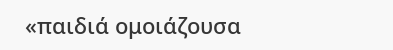«παιδιά ομοιάζουσα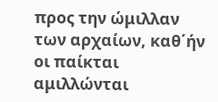προς την ώμιλλαν των αρχαίων, καθ΄ήν οι παίκται αμιλλώνται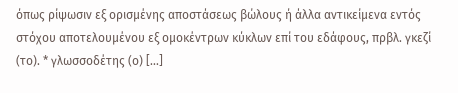όπως ρίψωσιν εξ ορισμένης αποστάσεως βώλους ή άλλα αντικείμενα εντός στόχου αποτελουμένου εξ ομοκέντρων κύκλων επί του εδάφους, πρβλ. γκεζί (το). * γλωσσοδέτης (ο) [...]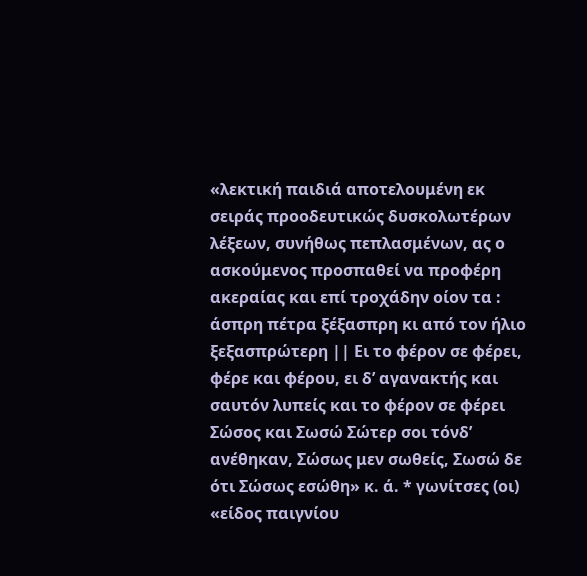«λεκτική παιδιά αποτελουμένη εκ σειράς προοδευτικώς δυσκολωτέρων λέξεων, συνήθως πεπλασμένων, ας ο ασκούμενος προσπαθεί να προφέρη ακεραίας και επί τροχάδην οίον τα : άσπρη πέτρα ξέξασπρη κι από τον ήλιο ξεξασπρώτερη || Ει το φέρον σε φέρει, φέρε και φέρου, ει δ’ αγανακτής και σαυτόν λυπείς και το φέρον σε φέρει Σώσος και Σωσώ Σώτερ σοι τόνδ’ ανέθηκαν, Σώσως μεν σωθείς, Σωσώ δε ότι Σώσως εσώθη» κ. ά. * γωνίτσες (οι) «είδος παιγνίου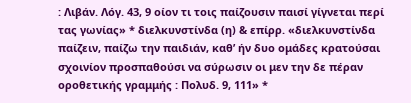: Λιβάν. Λόγ. 43, 9 οίον τι τοις παίζουσιν παισί γίγνεται περί τας γωνίας» * διελκυνστίνδα (η) & επίρρ. «διελκυνστίνδα παίζειν, παίζω την παιδιάν, καθ’ ήν δυο ομάδες κρατούσαι σχοινίον προσπαθούσι να σύρωσιν οι μεν την δε πέραν οροθετικής γραμμής : Πολυδ. 9, 111» *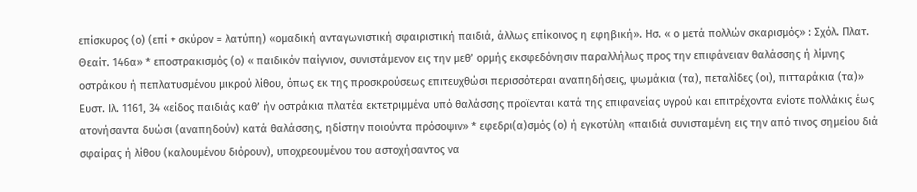επίσκυρος (ο) (επί + σκύρον = λατύπη) «ομαδική ανταγωνιστική σφαιριστική παιδιά, άλλως επίκοινος η εφηβική». Ησ. « ο μετά πολλών σκαρισμός» : Σχόλ. Πλατ. Θεαίτ. 146α» * εποστρακισμός (ο) « παιδικόν παίγνιον, συνιστάμενον εις την μεθ’ ορμής εκσφεδόνησιν παραλλήλως προς την επιφάνειαν θαλάσσης ή λίμνης οστράκου ή πεπλατυσμένου μικρού λίθου, όπως εκ της προσκρούσεως επιτευχθώσι περισσότεραι αναπηδήσεις, ψωμάκια (τα), πεταλίδες (οι), πιτταράκια (τα)» Ευστ. Ιλ. 1161, 34 «είδος παιδιάς καθ’ ήν οστράκια πλατέα εκτετριμμένα υπό θαλάσσης προϊενται κατά της επιφανείας υγρού και επιτρέχοντα ενίοτε πολλάκις έως ατονήσαντα δυώσι (αναπηδούν) κατά θαλάσσης, ηδίστην ποιούντα πρόσοψιν» * εφεδρι(α)σμός (ο) ή εγκοτύλη «παιδιά συνισταμένη εις την από τινος σημείου διά σφαίρας ή λίθου (καλουμένου διόρουν), υποχρεουμένου του αστοχήσαντος να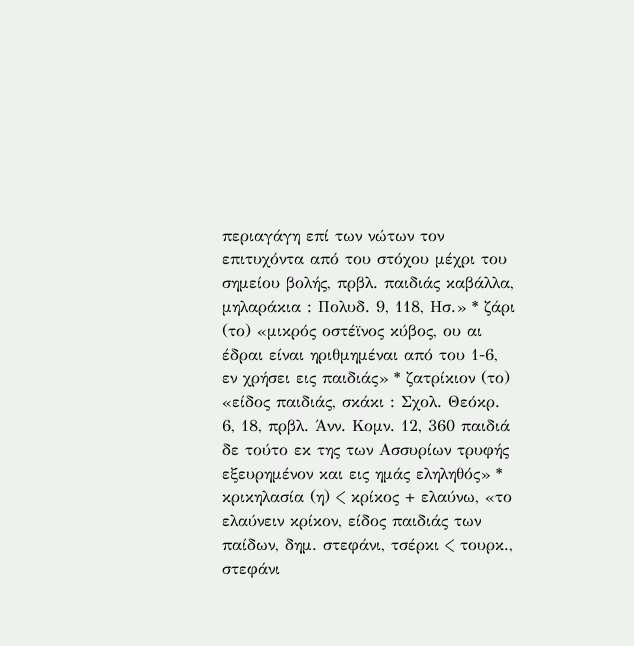περιαγάγη επί των νώτων τον επιτυχόντα από του στόχου μέχρι του σημείου βολής, πρβλ. παιδιάς καβάλλα, μηλαράκια : Πολυδ. 9, 118, Ησ.» * ζάρι (το) «μικρός οστέϊνος κύβος, ου αι έδραι είναι ηριθμημέναι από του 1-6, εν χρήσει εις παιδιάς» * ζατρίκιον (το) «είδος παιδιάς, σκάκι : Σχολ. Θεόκρ. 6, 18, πρβλ. Άνν. Κομν. 12, 360 παιδιά δε τούτο εκ της των Ασσυρίων τρυφής εξευρημένον και εις ημάς εληληθός» * κρικηλασία (η) < κρίκος + ελαύνω, «το ελαύνειν κρίκον, είδος παιδιάς των παίδων, δημ. στεφάνι, τσέρκι < τουρκ., στεφάνι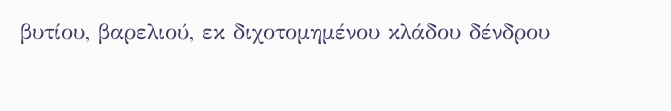βυτίου, βαρελιού, εκ διχοτομημένου κλάδου δένδρου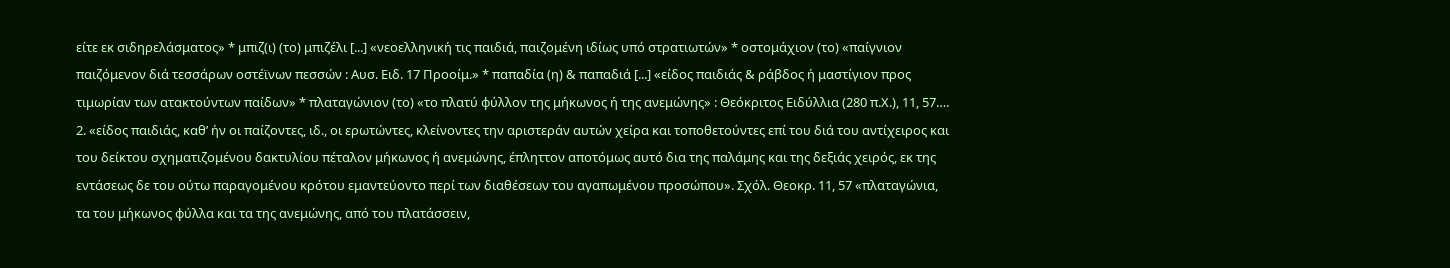είτε εκ σιδηρελάσματος» * μπιζ(ι) (το) μπιζέλι [...] «νεοελληνική τις παιδιά, παιζομένη ιδίως υπό στρατιωτών» * οστομάχιον (το) «παίγνιον παιζόμενον διά τεσσάρων οστέϊνων πεσσών : Αυσ. Ειδ. 17 Προοίμ.» * παπαδία (η) & παπαδιά [...] «είδος παιδιάς & ράβδος ή μαστίγιον προς τιμωρίαν των ατακτούντων παίδων» * πλαταγώνιον (το) «το πλατύ φύλλον της μήκωνος ή της ανεμώνης» : Θεόκριτος Ειδύλλια (280 π.Χ.), 11, 57…. 2. «είδος παιδιάς, καθ’ ήν οι παίζοντες, ιδ., οι ερωτώντες, κλείνοντες την αριστεράν αυτών χείρα και τοποθετούντες επί του διά του αντίχειρος και του δείκτου σχηματιζομένου δακτυλίου πέταλον μήκωνος ή ανεμώνης, έπληττον αποτόμως αυτό δια της παλάμης και της δεξιάς χειρός, εκ της εντάσεως δε του ούτω παραγομένου κρότου εμαντεύοντο περί των διαθέσεων του αγαπωμένου προσώπου». Σχόλ. Θεοκρ. 11, 57 «πλαταγώνια, τα του μήκωνος φύλλα και τα της ανεμώνης, από του πλατάσσειν,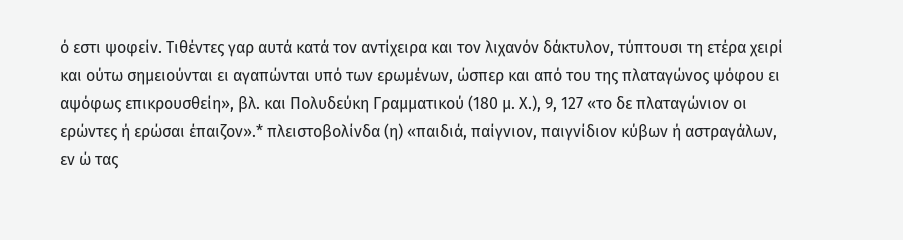ό εστι ψοφείν. Τιθέντες γαρ αυτά κατά τον αντίχειρα και τον λιχανόν δάκτυλον, τύπτουσι τη ετέρα χειρί και ούτω σημειούνται ει αγαπώνται υπό των ερωμένων, ώσπερ και από του της πλαταγώνος ψόφου ει αψόφως επικρουσθείη», βλ. και Πολυδεύκη Γραμματικού (180 μ. Χ.), 9, 127 «το δε πλαταγώνιον οι ερώντες ή ερώσαι έπαιζον».* πλειστοβολίνδα (η) «παιδιά, παίγνιον, παιγνίδιον κύβων ή αστραγάλων, εν ώ τας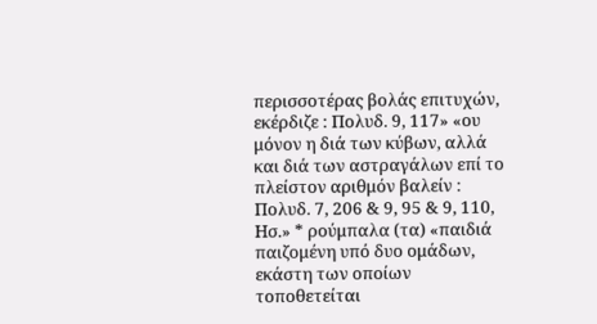περισσοτέρας βολάς επιτυχών, εκέρδιζε : Πολυδ. 9, 117» «ου μόνον η διά των κύβων, αλλά και διά των αστραγάλων επί το πλείστον αριθμόν βαλείν : Πολυδ. 7, 206 & 9, 95 & 9, 110, Ησ.» * ρούμπαλα (τα) «παιδιά παιζομένη υπό δυο ομάδων, εκάστη των οποίων τοποθετείται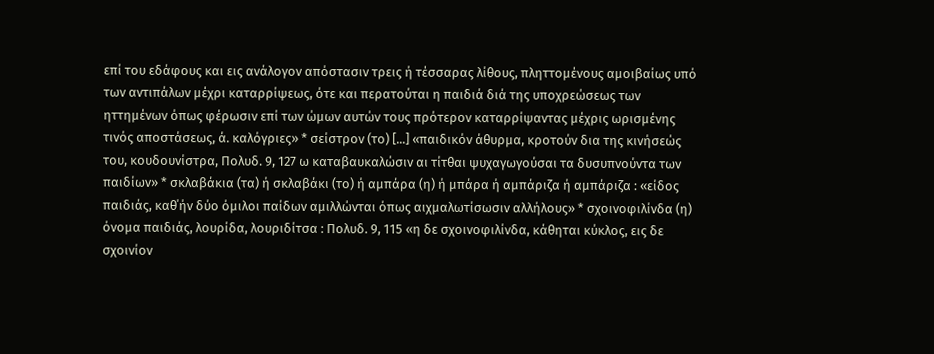επί του εδάφους και εις ανάλογον απόστασιν τρεις ή τέσσαρας λίθους, πληττομένους αμοιβαίως υπό των αντιπάλων μέχρι καταρρίψεως, ότε και περατούται η παιδιά διά της υποχρεώσεως των ηττημένων όπως φέρωσιν επί των ώμων αυτών τους πρότερον καταρρίψαντας μέχρις ωρισμένης τινός αποστάσεως, ά. καλόγριες» * σείστρον (το) [...] «παιδικόν άθυρμα, κροτούν δια της κινήσεώς του, κουδουνίστρα, Πολυδ. 9, 127 ω καταβαυκαλώσιν αι τίτθαι ψυχαγωγούσαι τα δυσυπνούντα των παιδίων» * σκλαβάκια (τα) ή σκλαβάκι (το) ή αμπάρα (η) ή μπάρα ή αμπάριζα ή αμπάριζα : «είδος παιδιάς, καθ΄ήν δύο όμιλοι παίδων αμιλλώνται όπως αιχμαλωτίσωσιν αλλήλους» * σχοινοφιλίνδα (η) όνομα παιδιάς, λουρίδα, λουριδίτσα : Πολυδ. 9, 115 «η δε σχοινοφιλίνδα, κάθηται κύκλος, εις δε σχοινίον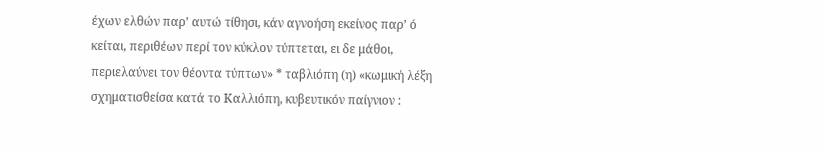έχων ελθών παρ’ αυτώ τίθησι, κάν αγνοήση εκείνος παρ’ ό κείται, περιθέων περί τον κύκλον τύπτεται, ει δε μάθοι, περιελαύνει τον θέοντα τύπτων» * ταβλιόπη (η) «κωμική λέξη σχηματισθείσα κατά το Καλλιόπη, κυβευτικόν παίγνιον :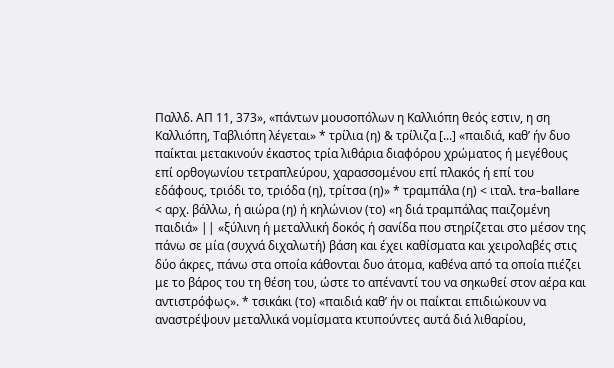Παλλδ. ΑΠ 11, 373», «πάντων μουσοπόλων η Καλλιόπη θεός εστιν, η ση Καλλιόπη, Ταβλιόπη λέγεται» * τρίλια (η) & τρίλιζα [...] «παιδιά, καθ’ ήν δυο παίκται μετακινούν έκαστος τρία λιθάρια διαφόρου χρώματος ή μεγέθους επί ορθογωνίου τετραπλεύρου, χαρασσομένου επί πλακός ή επί του εδάφους, τριόδι το, τριόδα (η), τρίτσα (η)» * τραμπάλα (η) < ιταλ. tra-ballare < αρχ. βάλλω, ή αιώρα (η) ή κηλώνιον (το) «η διά τραμπάλας παιζομένη παιδιά» || «ξύλινη ή μεταλλική δοκός ή σανίδα που στηρίζεται στο μέσον της πάνω σε μία (συχνά διχαλωτή) βάση και έχει καθίσματα και χειρολαβές στις δύο άκρες, πάνω στα οποία κάθονται δυο άτομα, καθένα από τα οποία πιέζει με το βάρος του τη θέση του, ώστε το απέναντί του να σηκωθεί στον αέρα και αντιστρόφως». * τσικάκι (το) «παιδιά καθ’ ήν οι παίκται επιδιώκουν να αναστρέψουν μεταλλικά νομίσματα κτυπούντες αυτά διά λιθαρίου,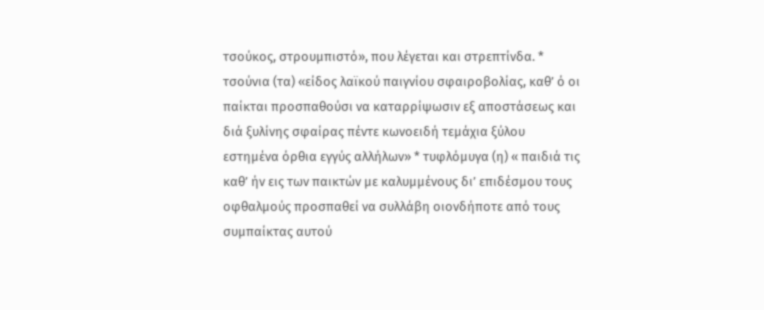τσούκος, στρουμπιστό», που λέγεται και στρεπτίνδα. * τσούνια (τα) «είδος λαϊκού παιγνίου σφαιροβολίας, καθ’ ό οι παίκται προσπαθούσι να καταρρίψωσιν εξ αποστάσεως και διά ξυλίνης σφαίρας πέντε κωνοειδή τεμάχια ξύλου εστημένα όρθια εγγύς αλλήλων» * τυφλόμυγα (η) « παιδιά τις καθ’ ήν εις των παικτών με καλυμμένους δι’ επιδέσμου τους οφθαλμούς προσπαθεί να συλλάβη οιονδήποτε από τους συμπαίκτας αυτού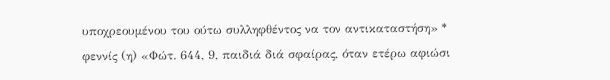υποχρεουμένου του ούτω συλληφθέντος να τον αντικαταστήση» * φεννίς (η) «Φώτ. 644, 9, παιδιά διά σφαίρας, όταν ετέρω αφιώσι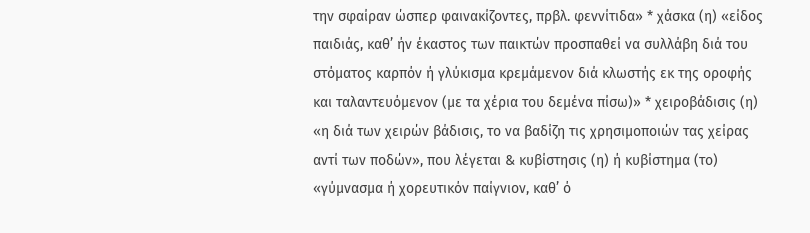την σφαίραν ώσπερ φαινακίζοντες, πρβλ. φεννίτιδα» * χάσκα (η) «είδος παιδιάς, καθ’ ήν έκαστος των παικτών προσπαθεί να συλλάβη διά του στόματος καρπόν ή γλύκισμα κρεμάμενον διά κλωστής εκ της οροφής και ταλαντευόμενον (με τα χέρια του δεμένα πίσω)» * χειροβάδισις (η) «η διά των χειρών βάδισις, το να βαδίζη τις χρησιμοποιών τας χείρας αντί των ποδών», που λέγεται & κυβίστησις (η) ή κυβίστημα (το) «γύμνασμα ή χορευτικόν παίγνιον, καθ’ ό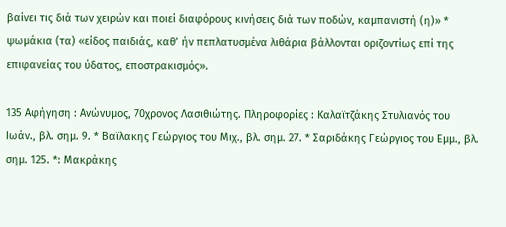βαίνει τις διά των χειρών και ποιεί διαφόρους κινήσεις διά των ποδών, καμπανιστή (η)» * ψωμάκια (τα) «είδος παιδιάς, καθ’ ήν πεπλατυσμένα λιθάρια βάλλονται οριζοντίως επί της επιφανείας του ύδατος, εποστρακισμός».

135 Αφήγηση : Ανώνυμος, 70χρονος Λασιθιώτης. Πληροφορίες : Καλαϊτζάκης Στυλιανός του Ιωάν., βλ. σημ. 9. * Βαϊλακης Γεώργιος του Μιχ., βλ. σημ. 27. * Σαριδάκης Γεώργιος του Εμμ., βλ. σημ. 125. *: Μακράκης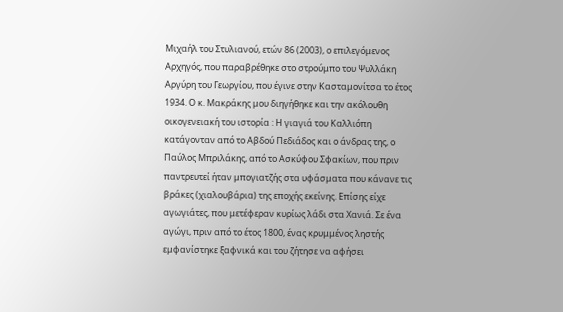Μιχαήλ του Στυλιανού, ετών 86 (2003), ο επιλεγόμενος Αρχηγός, που παραβρέθηκε στο στρούμπο του Ψυλλάκη Αργύρη του Γεωργίου, που έγινε στην Κασταμονίτσα το έτος 1934. Ο κ. Μακράκης μου διηγήθηκε και την ακόλουθη οικογενειακή του ιστορία : Η γιαγιά του Καλλιόπη κατάγονταν από το Αβδού Πεδιάδος και ο άνδρας της, ο Παύλος Μπριλάκης, από το Ασκύφου Σφακίων, που πριν παντρευτεί ήταν μπογιατζής στα υφάσματα που κάνανε τις βράκες (χιαλουβάρια) της εποχής εκείνης. Επίσης είχε αγωγιάτες, που μετέφεραν κυρίως λάδι στα Χανιά. Σε ένα αγώγι, πριν από το έτος 1800, ένας κρυμμένος ληστής εμφανίστηκε ξαφνικά και του ζήτησε να αφήσει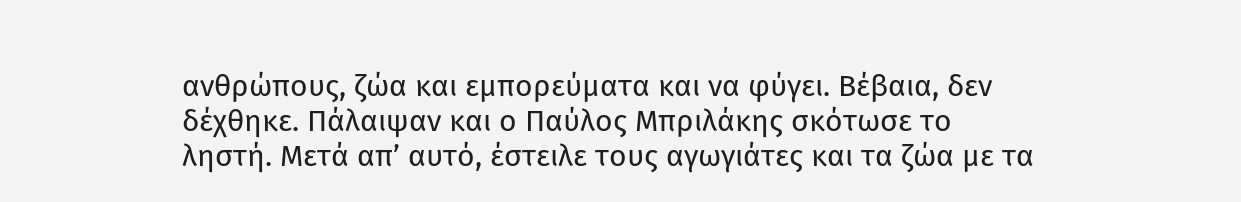ανθρώπους, ζώα και εμπορεύματα και να φύγει. Βέβαια, δεν δέχθηκε. Πάλαιψαν και ο Παύλος Μπριλάκης σκότωσε το ληστή. Μετά απ’ αυτό, έστειλε τους αγωγιάτες και τα ζώα με τα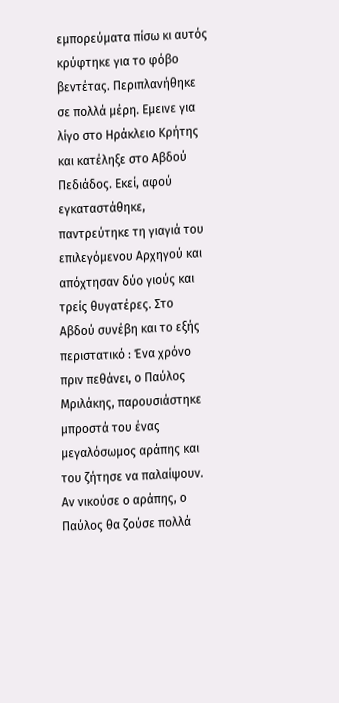εμπορεύματα πίσω κι αυτός κρύφτηκε για το φόβο βεντέτας. Περιπλανήθηκε σε πολλά μέρη. Εμεινε για λίγο στο Ηράκλειο Κρήτης και κατέληξε στο Αβδού Πεδιάδος. Εκεί, αφού εγκαταστάθηκε, παντρεύτηκε τη γιαγιά του επιλεγόμενου Αρχηγού και απόχτησαν δύο γιούς και τρείς θυγατέρες. Στο Αβδού συνέβη και το εξής περιστατικό : Ένα χρόνο πριν πεθάνει, ο Παύλος Μριλάκης, παρουσιάστηκε μπροστά του ένας μεγαλόσωμος αράπης και του ζήτησε να παλαίψουν. Αν νικούσε ο αράπης, ο Παύλος θα ζούσε πολλά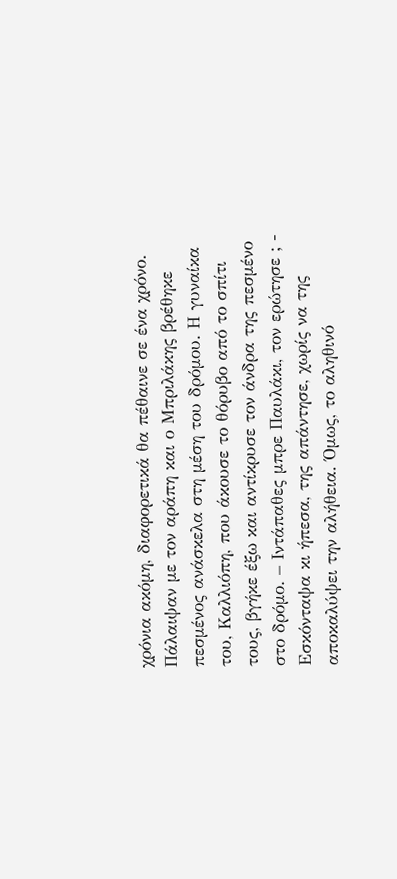χρόνια ακόμη, διαφορετικά θα πέθαινε σε ένα χρόνο. Πάλαιψαν με τον αράπη και ο Μπριλάκης βρέθηκε πεσμένος ανάσκελα στη μέση του δρόμου. Η γυναίκα του, Καλλιόπη, που άκουσε το θόρυβο από το σπίτι τους, βγήκε έξω και αντίκρυσε τον άνδρα της πεσμένο στο δρόμο. – Ιντάπαθες μπρε Παυλάκι, τον ερώτησε ; - Εσκόνταψα κι ήπεσα, της απάντησε, χωρίς να της αποκαλύψει την αλήθεια. Όμως, το αληθινό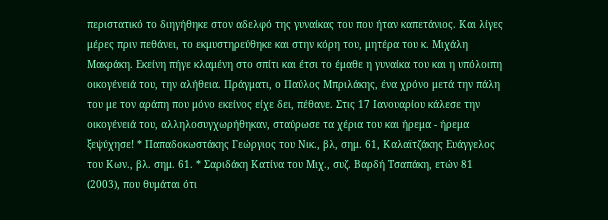περιστατικό το διηγήθηκε στον αδελφό της γυναίκας του που ήταν καπετάνιος. Και λίγες μέρες πριν πεθάνει, το εκμυστηρεύθηκε και στην κόρη του, μητέρα του κ. Μιχάλη Μακράκη. Εκείνη πήγε κλαμένη στο σπίτι και έτσι το έμαθε η γυναίκα του και η υπόλοιπη οικογένειά του, την αλήθεια. Πράγματι, ο Παύλος Μπριλάκης, ένα χρόνο μετά την πάλη του με τον αράπη που μόνο εκείνος είχε δει, πέθανε. Στις 17 Ιανουαρίου κάλεσε την οικογένειά του, αλληλοσυγχωρήθηκαν, σταύρωσε τα χέρια του και ήρεμα - ήρεμα ξεψύχησε! * Παπαδοκωστάκης Γεώργιος του Νικ., βλ, σημ. 61, Καλαϊτζάκης Ευάγγελος του Κων., βλ. σημ. 61. * Σαριδάκη Κατίνα του Μιχ., συζ. Βαρδή Τσαπάκη, ετών 81 (2003), που θυμάται ότι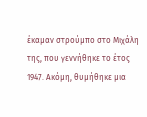έκαμαν στρούμπο στο Μιχάλη της, που γεννήθηκε το έτος 1947. Ακόμη, θυμήθηκε μια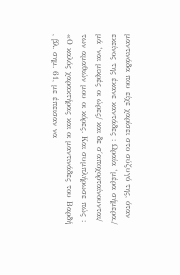μαντινάδα που είχε χαρίσει στο σύζυγό της, όταν εκείνος της έκανε καντάδες : Ωραία ‘μέρα σήμερα,/ μά ‘ναι μικρές οι ώρες/ και δε σ΄αποχορταίνουνται/ των αμαθιών μου οι κόρες. Και συμπλήρωσε πώς : «Ο καλός χαρακτήρας και οι μαντινάδες του Βαρδή , βλ. σημ. 61, με έπεισαν να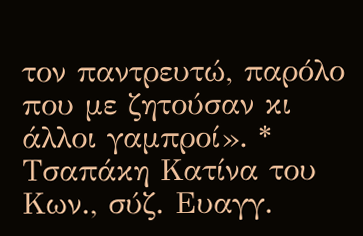τον παντρευτώ, παρόλο που με ζητούσαν κι άλλοι γαμπροί». * Τσαπάκη Κατίνα του Κων., σύζ. Ευαγγ.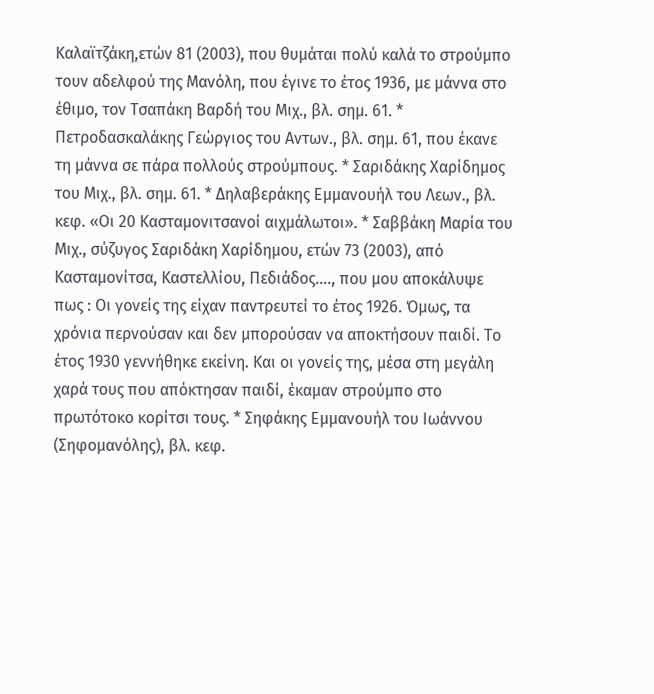Καλαϊτζάκη,ετών 81 (2003), που θυμάται πολύ καλά το στρούμπο τουν αδελφού της Μανόλη, που έγινε το έτος 1936, με μάννα στο έθιμο, τον Τσαπάκη Βαρδή του Μιχ., βλ. σημ. 61. * Πετροδασκαλάκης Γεώργιος του Αντων., βλ. σημ. 61, που έκανε τη μάννα σε πάρα πολλούς στρούμπους. * Σαριδάκης Χαρίδημος του Μιχ., βλ. σημ. 61. * Δηλαβεράκης Εμμανουήλ του Λεων., βλ. κεφ. «Οι 20 Κασταμονιτσανοί αιχμάλωτοι». * Σαββάκη Μαρία του Μιχ., σύζυγος Σαριδάκη Χαρίδημου, ετών 73 (2003), από Κασταμονίτσα, Καστελλίου, Πεδιάδος…., που μου αποκάλυψε πως : Οι γονείς της είχαν παντρευτεί το έτος 1926. Όμως, τα χρόνια περνούσαν και δεν μπορούσαν να αποκτήσουν παιδί. Το έτος 1930 γεννήθηκε εκείνη. Και οι γονείς της, μέσα στη μεγάλη χαρά τους που απόκτησαν παιδί, έκαμαν στρούμπο στο πρωτότοκο κορίτσι τους. * Σηφάκης Εμμανουήλ του Ιωάννου (Σηφομανόλης), βλ. κεφ.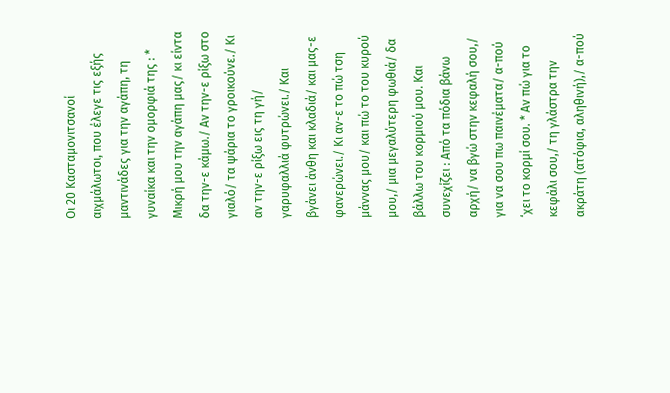Οι 20 Κασταμονιτσανοί αιχμάλωτοι, που έλεγε τις εξής μαντινάδες για την αγάπη, τη γυναίκα και την ομορφιά της : * Μικρή μου την αγάπη μας/ κι είντα δα την-ε κάμω./ Αν την-ε ρίξω στο γιαλό/ τα ψάρια το γροικούνε./ Κι αν την-ε ρίξω εις τη γή/ γαρυφαλλιά φυτρώνει./ Και βγάνει άνθη και κλαδιά/ και μας-ε φανερώνει./ Κι αν-ε το πώ τση μάννας μου/ και πώ το του κυρού μου,/ μια μεγαλύτερη φωθιά/ δα βάλλω του κορμιού μου. Και συνεχίζει : Από τα πόδια βάνω αρχή/ να βγώ στην κεφαλή σου,/ για να σου πω παινέματα/ α-πού ‘χει το κορμί σου. * Αν πώ για το κεφάλι σου,/ τη γλάστρα την ακράτη (ατόφια, αληθινή),/ α-πού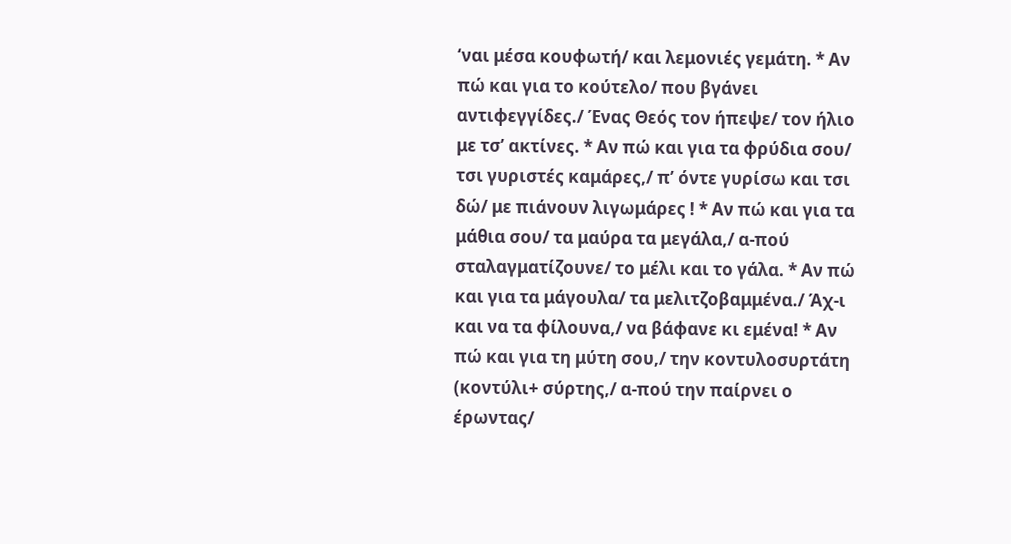‘ναι μέσα κουφωτή/ και λεμονιές γεμάτη. * Αν πώ και για το κούτελο/ που βγάνει αντιφεγγίδες./ Ένας Θεός τον ήπεψε/ τον ήλιο με τσ’ ακτίνες. * Αν πώ και για τα φρύδια σου/ τσι γυριστές καμάρες,/ π’ όντε γυρίσω και τσι δώ/ με πιάνουν λιγωμάρες ! * Αν πώ και για τα μάθια σου/ τα μαύρα τα μεγάλα,/ α-πού σταλαγματίζουνε/ το μέλι και το γάλα. * Αν πώ και για τα μάγουλα/ τα μελιτζοβαμμένα./ Άχ-ι και να τα φίλουνα,/ να βάφανε κι εμένα! * Αν πώ και για τη μύτη σου,/ την κοντυλοσυρτάτη (κοντύλι+ σύρτης,/ α-πού την παίρνει ο έρωντας/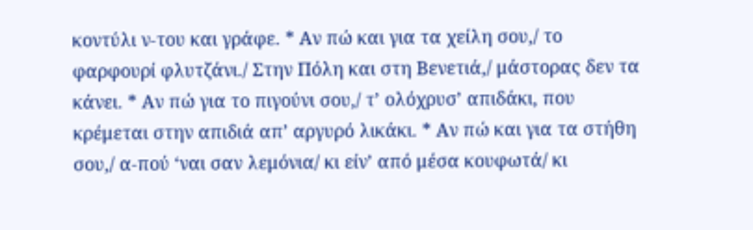κοντύλι ν-του και γράφε. * Αν πώ και για τα χείλη σου,/ το φαρφουρί φλυτζάνι./ Στην Πόλη και στη Βενετιά,/ μάστορας δεν τα κάνει. * Αν πώ για το πιγούνι σου,/ τ’ ολόχρυσ’ απιδάκι, που κρέμεται στην απιδιά απ’ αργυρό λικάκι. * Αν πώ και για τα στήθη σου,/ α-πού ‘ναι σαν λεμόνια/ κι είν’ από μέσα κουφωτά/ κι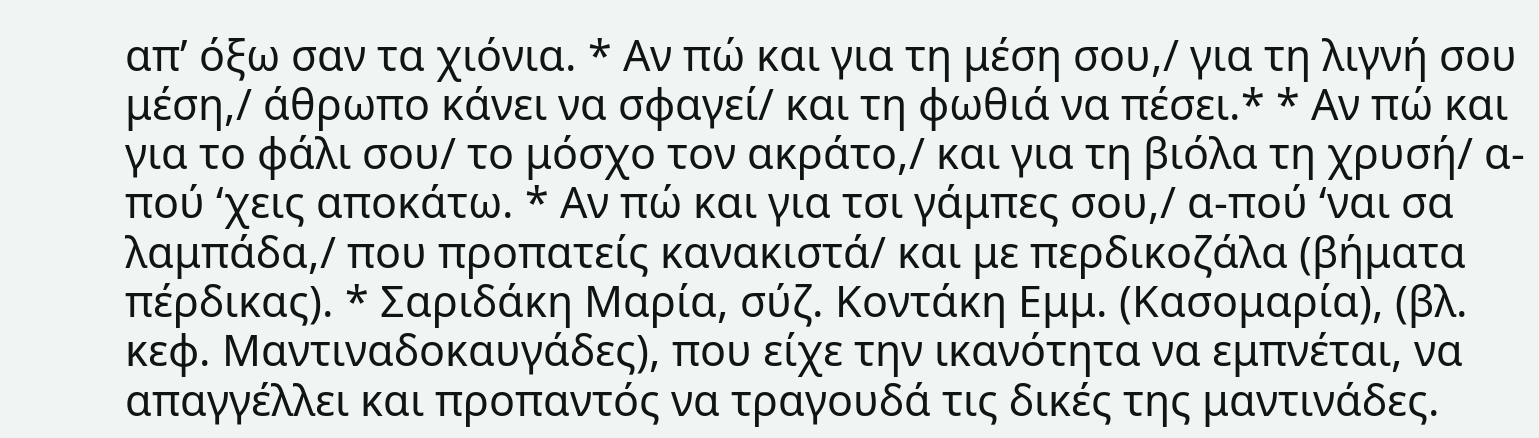απ’ όξω σαν τα χιόνια. * Αν πώ και για τη μέση σου,/ για τη λιγνή σου μέση,/ άθρωπο κάνει να σφαγεί/ και τη φωθιά να πέσει.* * Αν πώ και για το φάλι σου/ το μόσχο τον ακράτο,/ και για τη βιόλα τη χρυσή/ α-πού ‘χεις αποκάτω. * Αν πώ και για τσι γάμπες σου,/ α-πού ‘ναι σα λαμπάδα,/ που προπατείς κανακιστά/ και με περδικοζάλα (βήματα πέρδικας). * Σαριδάκη Μαρία, σύζ. Κοντάκη Εμμ. (Κασομαρία), (βλ. κεφ. Μαντιναδοκαυγάδες), που είχε την ικανότητα να εμπνέται, να απαγγέλλει και προπαντός να τραγουδά τις δικές της μαντινάδες.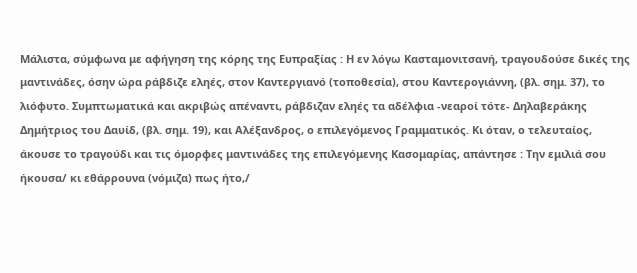Μάλιστα, σύμφωνα με αφήγηση της κόρης της Ευπραξίας : Η εν λόγω Κασταμονιτσανή, τραγουδούσε δικές της μαντινάδες, όσην ώρα ράβδιζε εληές, στον Καντεργιανό (τοποθεσία), στου Καντερογιάννη, (βλ. σημ. 37), το λιόφυτο. Συμπτωματικά και ακριβώς απέναντι, ράβδιζαν εληές τα αδέλφια -νεαροί τότε- Δηλαβεράκης Δημήτριος του Δαυίδ, (βλ. σημ. 19), και Αλέξανδρος, ο επιλεγόμενος Γραμματικός. Κι όταν, ο τελευταίος, άκουσε το τραγούδι και τις όμορφες μαντινάδες της επιλεγόμενης Κασομαρίας, απάντησε : Την εμιλιά σου ήκουσα/ κι εθάρρουνα (νόμιζα) πως ήτο,/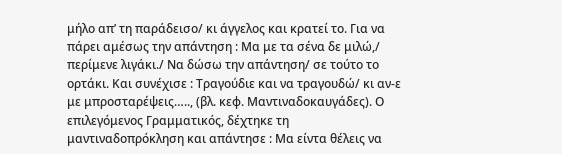μήλο απ’ τη παράδεισο/ κι άγγελος και κρατεί το. Για να πάρει αμέσως την απάντηση : Μα με τα σένα δε μιλώ,/ περίμενε λιγάκι./ Να δώσω την απάντηση/ σε τούτο το ορτάκι. Και συνέχισε : Τραγούδιε και να τραγουδώ/ κι αν-ε με μπροσταρέψεις….., (βλ. κεφ. Μαντιναδοκαυγάδες). Ο επιλεγόμενος Γραμματικός, δέχτηκε τη μαντιναδοπρόκληση και απάντησε : Μα είντα θέλεις να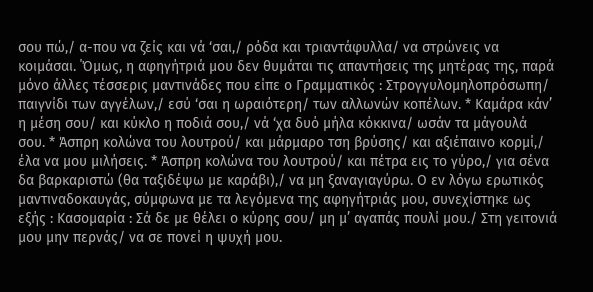σου πώ,/ α-που να ζείς και νά ‘σαι,/ ρόδα και τριαντάφυλλα/ να στρώνεις να κοιμάσαι. ΄Όμως, η αφηγήτριά μου δεν θυμάται τις απαντήσεις της μητέρας της, παρά μόνο άλλες τέσσερις μαντινάδες που είπε ο Γραμματικός : Στρογγυλομηλοπρόσωπη/ παιγνίδι των αγγέλων,/ εσύ ‘σαι η ωραιότερη/ των αλλωνών κοπέλων. * Καμάρα κάν’ η μέση σου/ και κύκλο η ποδιά σου,/ νά ‘χα δυό μήλα κόκκινα/ ωσάν τα μάγουλά σου. * Άσπρη κολώνα του λουτρού/ και μάρμαρο τση βρύσης/ και αξιέπαινο κορμί,/ έλα να μου μιλήσεις. * Άσπρη κολώνα του λουτρού/ και πέτρα εις το γύρο,/ για σένα δα βαρκαριστώ (θα ταξιδέψω με καράβι),/ να μη ξαναγιαγύρω. Ο εν λόγω ερωτικός μαντιναδοκαυγάς, σύμφωνα με τα λεγόμενα της αφηγήτριάς μου, συνεχίστηκε ως εξής : Κασομαρία : Σά δε με θέλει ο κύρης σου/ μη μ’ αγαπάς πουλί μου./ Στη γειτονιά μου μην περνάς/ να σε πονεί η ψυχή μου.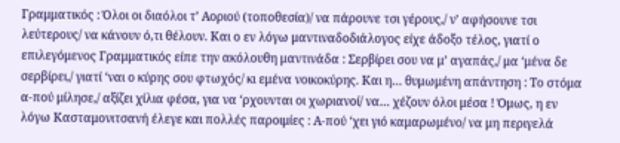Γραμματικός : Όλοι οι διαόλοι τ’ Αοριού (τοποθεσία)/ να πάρουνε τσι γέρους,/ ν’ αφήσουνε τσι λεύτερους/ να κάνουν ό,τι θέλουν. Και ο εν λόγω μαντιναδοδιάλογος είχε άδοξο τέλος, γιατί ο επιλεγόμενος Γραμματικός είπε την ακόλουθη μαντινάδα : Σερβίρει σου να μ’ αγαπάς,/ μα ‘μένα δε σερβίρει,/ γιατί ‘ναι ο κύρης σου φτωχός/ κι εμένα νοικοκύρης. Και η… θυμωμένη απάντηση : Το στόμα α-πού μίλησε,/ αξίζει χίλια φέσα, για να ‘ρχουνται οι χωριανοί/ να… χέζουν όλοι μέσα ! Όμως, η εν λόγω Κασταμονιτσανή έλεγε και πολλές παροιμίες : Α-πού ‘χει γιό καμαρωμένο/ να μη περιγελά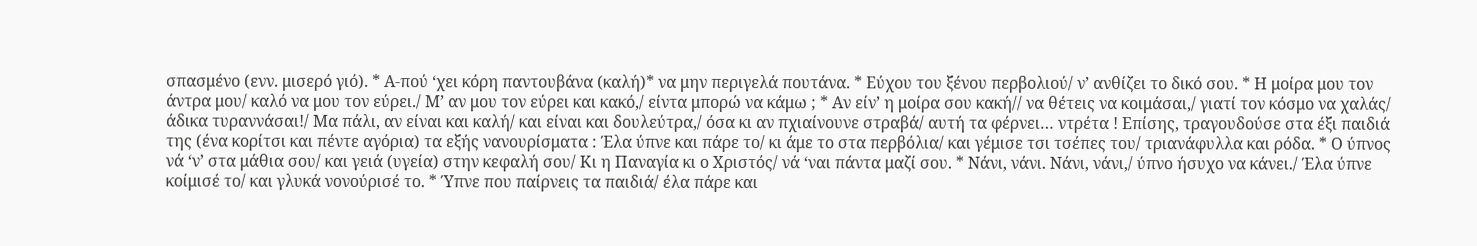σπασμένο (ενν. μισερό γιό). * Α-πού ‘χει κόρη παντουβάνα (καλή)* να μην περιγελά πουτάνα. * Εύχου του ξένου περβολιού/ ν’ ανθίζει το δικό σου. * Η μοίρα μου τον άντρα μου/ καλό να μου τον εύρει./ Μ’ αν μου τον εύρει και κακό,/ είντα μπορώ να κάμω ; * Αν είν’ η μοίρα σου κακή// να θέτεις να κοιμάσαι,/ γιατί τον κόσμο να χαλάς/ άδικα τυραννάσαι!/ Μα πάλι, αν είναι και καλή/ και είναι και δουλεύτρα,/ όσα κι αν πχιαίνουνε στραβά/ αυτή τα φέρνει… ντρέτα ! Επίσης, τραγουδούσε στα έξι παιδιά της (ένα κορίτσι και πέντε αγόρια) τα εξής νανουρίσματα : Έλα ύπνε και πάρε το/ κι άμε το στα περβόλια/ και γέμισε τσι τσέπες του/ τριανάφυλλα και ρόδα. * Ο ύπνος νά ‘ν’ στα μάθια σου/ και γειά (υγεία) στην κεφαλή σου/ Κι η Παναγία κι ο Χριστός/ νά ‘ναι πάντα μαζί σου. * Νάνι, νάνι. Νάνι, νάνι,/ ύπνο ήσυχο να κάνει./ Έλα ύπνε κοίμισέ το/ και γλυκά νονούρισέ το. * Ύπνε που παίρνεις τα παιδιά/ έλα πάρε και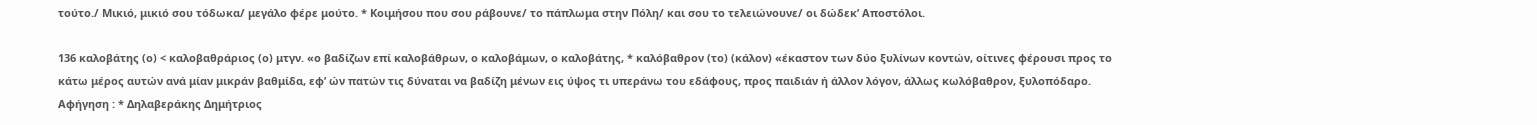τούτο./ Μικιό, μικιό σου τόδωκα/ μεγάλο φέρε μούτο. * Κοιμήσου που σου ράβουνε/ το πάπλωμα στην Πόλη/ και σου το τελειώνουνε/ οι δώδεκ’ Αποστόλοι.

136 καλοβάτης (ο) < καλοβαθράριος (ο) μτγν. «ο βαδίζων επί καλοβάθρων, ο καλοβάμων, ο καλοβάτης, * καλόβαθρον (το) (κάλον) «έκαστον των δύο ξυλίνων κοντών, οίτινες φέρουσι προς το κάτω μέρος αυτών ανά μίαν μικράν βαθμίδα, εφ’ ών πατών τις δύναται να βαδίζη μένων εις ύψος τι υπεράνω του εδάφους, προς παιδιάν ή άλλον λόγον, άλλως κωλόβαθρον, ξυλοπόδαρο. Αφήγηση : * Δηλαβεράκης Δημήτριος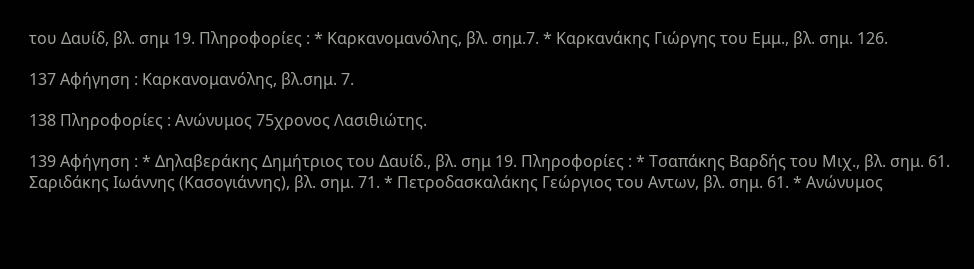του Δαυίδ, βλ. σημ 19. Πληροφορίες : * Καρκανομανόλης, βλ. σημ.7. * Καρκανάκης Γιώργης του Εμμ., βλ. σημ. 126.

137 Αφήγηση : Καρκανομανόλης, βλ.σημ. 7.

138 Πληροφορίες : Ανώνυμος 75χρονος Λασιθιώτης.

139 Αφήγηση : * Δηλαβεράκης Δημήτριος του Δαυίδ., βλ. σημ 19. Πληροφορίες : * Τσαπάκης Βαρδής του Μιχ., βλ. σημ. 61. Σαριδάκης Ιωάννης (Κασογιάννης), βλ. σημ. 71. * Πετροδασκαλάκης Γεώργιος του Αντων, βλ. σημ. 61. * Ανώνυμος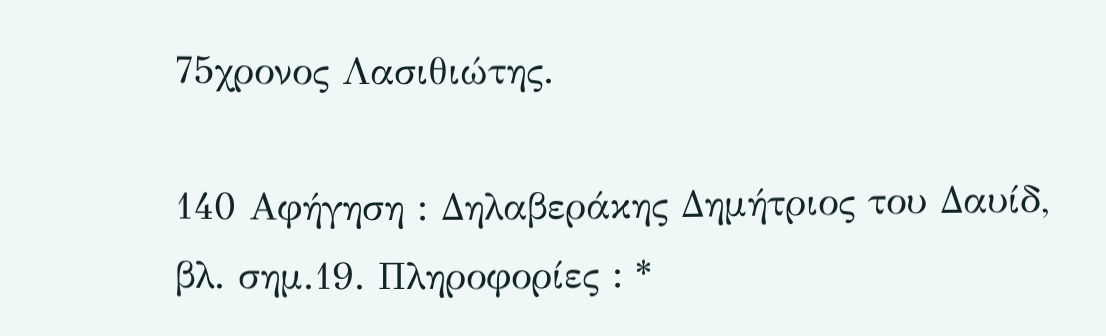75χρονος Λασιθιώτης.

140 Αφήγηση : Δηλαβεράκης Δημήτριος του Δαυίδ, βλ. σημ.19. Πληροφορίες : *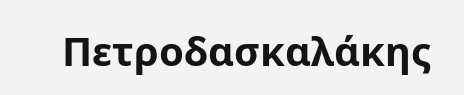Πετροδασκαλάκης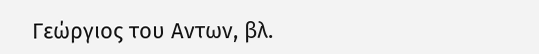Γεώργιος του Αντων, βλ.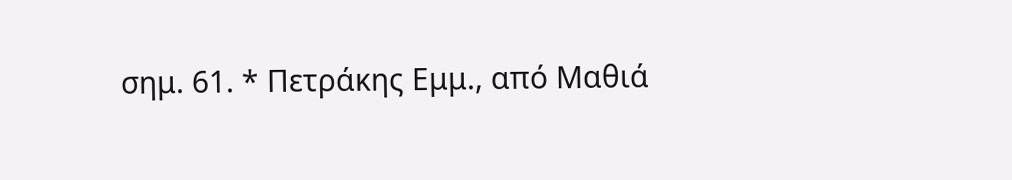σημ. 61. * Πετράκης Εμμ., από Μαθιά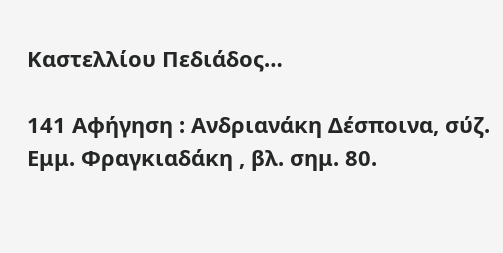Καστελλίου Πεδιάδος…

141 Αφήγηση : Ανδριανάκη Δέσποινα, σύζ. Εμμ. Φραγκιαδάκη , βλ. σημ. 80.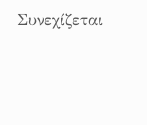Συνεχίζεται